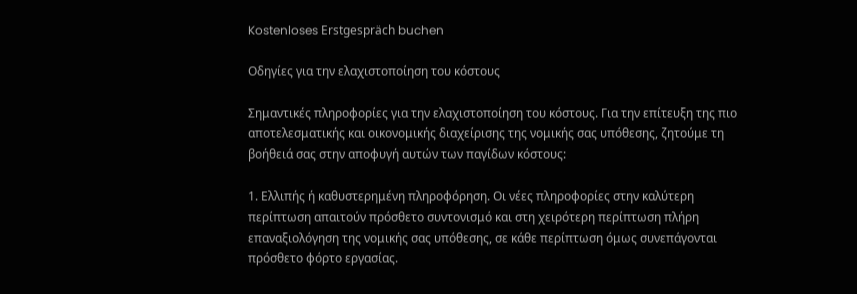Kostenloses Erstgespräch buchen

Οδηγίες για την ελαχιστοποίηση του κόστους

Σημαντικές πληροφορίες για την ελαχιστοποίηση του κόστους. Για την επίτευξη της πιο αποτελεσματικής και οικονομικής διαχείρισης της νομικής σας υπόθεσης, ζητούμε τη βοήθειά σας στην αποφυγή αυτών των παγίδων κόστους:

1. Ελλιπής ή καθυστερημένη πληροφόρηση. Οι νέες πληροφορίες στην καλύτερη περίπτωση απαιτούν πρόσθετο συντονισμό και στη χειρότερη περίπτωση πλήρη επαναξιολόγηση της νομικής σας υπόθεσης, σε κάθε περίπτωση όμως συνεπάγονται πρόσθετο φόρτο εργασίας.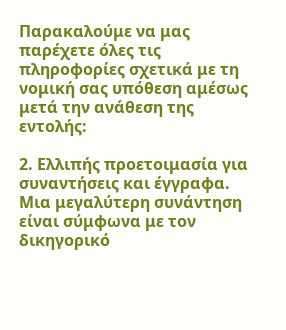Παρακαλούμε να μας παρέχετε όλες τις πληροφορίες σχετικά με τη νομική σας υπόθεση αμέσως μετά την ανάθεση της εντολής:

2. Ελλιπής προετοιμασία για συναντήσεις και έγγραφα. Μια μεγαλύτερη συνάντηση είναι σύμφωνα με τον δικηγορικό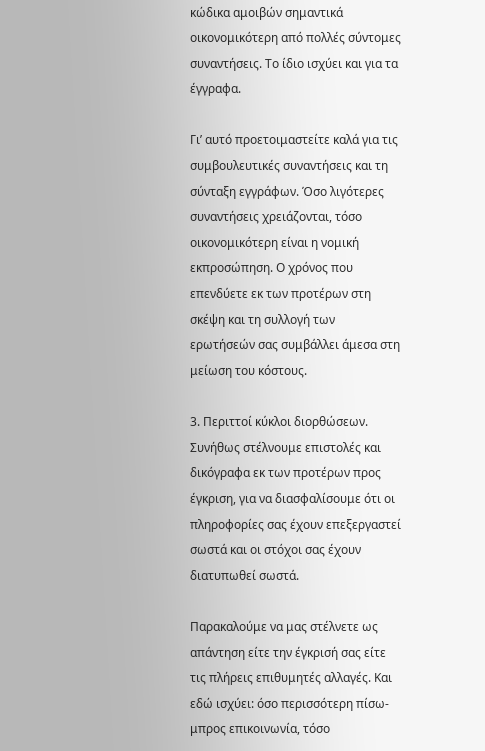κώδικα αμοιβών σημαντικά οικονομικότερη από πολλές σύντομες συναντήσεις. Το ίδιο ισχύει και για τα έγγραφα.

Γι’ αυτό προετοιμαστείτε καλά για τις συμβουλευτικές συναντήσεις και τη σύνταξη εγγράφων. Όσο λιγότερες συναντήσεις χρειάζονται, τόσο οικονομικότερη είναι η νομική εκπροσώπηση. Ο χρόνος που επενδύετε εκ των προτέρων στη σκέψη και τη συλλογή των ερωτήσεών σας συμβάλλει άμεσα στη μείωση του κόστους.

3. Περιττοί κύκλοι διορθώσεων. Συνήθως στέλνουμε επιστολές και δικόγραφα εκ των προτέρων προς έγκριση, για να διασφαλίσουμε ότι οι πληροφορίες σας έχουν επεξεργαστεί σωστά και οι στόχοι σας έχουν διατυπωθεί σωστά.

Παρακαλούμε να μας στέλνετε ως απάντηση είτε την έγκρισή σας είτε τις πλήρεις επιθυμητές αλλαγές. Και εδώ ισχύει: όσο περισσότερη πίσω-μπρος επικοινωνία, τόσο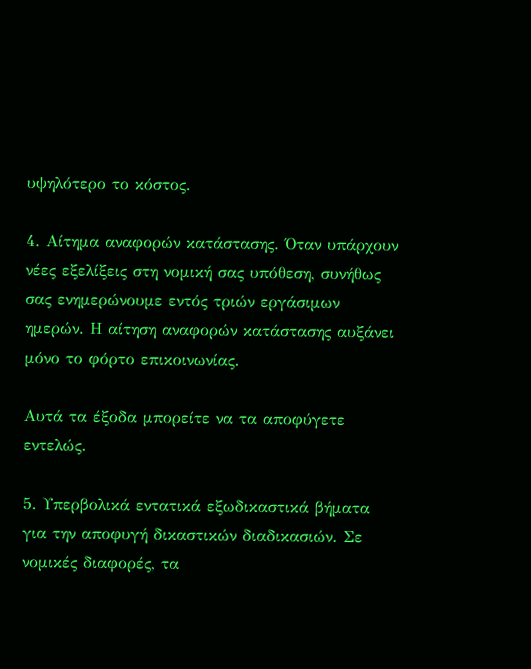υψηλότερο το κόστος.

4. Αίτημα αναφορών κατάστασης. Όταν υπάρχουν νέες εξελίξεις στη νομική σας υπόθεση, συνήθως σας ενημερώνουμε εντός τριών εργάσιμων ημερών. Η αίτηση αναφορών κατάστασης αυξάνει μόνο το φόρτο επικοινωνίας.

Αυτά τα έξοδα μπορείτε να τα αποφύγετε εντελώς.

5. Υπερβολικά εντατικά εξωδικαστικά βήματα για την αποφυγή δικαστικών διαδικασιών. Σε νομικές διαφορές, τα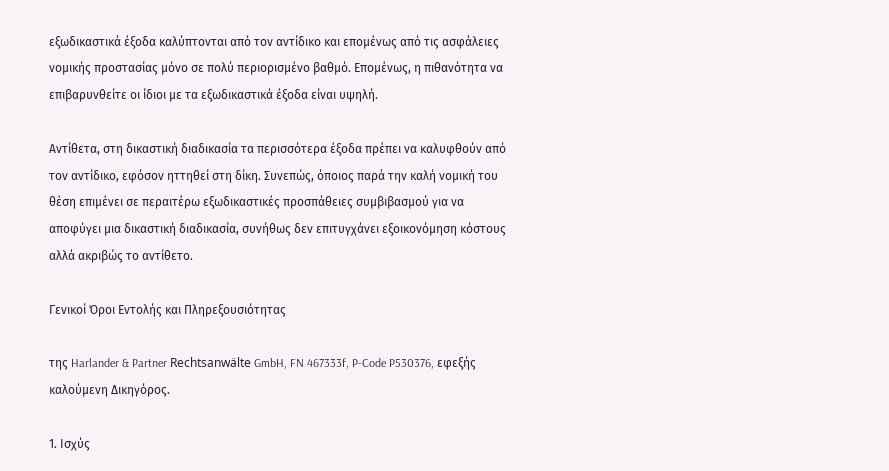εξωδικαστικά έξοδα καλύπτονται από τον αντίδικο και επομένως από τις ασφάλειες νομικής προστασίας μόνο σε πολύ περιορισμένο βαθμό. Επομένως, η πιθανότητα να επιβαρυνθείτε οι ίδιοι με τα εξωδικαστικά έξοδα είναι υψηλή.

Αντίθετα, στη δικαστική διαδικασία τα περισσότερα έξοδα πρέπει να καλυφθούν από τον αντίδικο, εφόσον ηττηθεί στη δίκη. Συνεπώς, όποιος παρά την καλή νομική του θέση επιμένει σε περαιτέρω εξωδικαστικές προσπάθειες συμβιβασμού για να αποφύγει μια δικαστική διαδικασία, συνήθως δεν επιτυγχάνει εξοικονόμηση κόστους αλλά ακριβώς το αντίθετο.

Γενικοί Όροι Εντολής και Πληρεξουσιότητας

της Harlander & Partner Rechtsanwälte GmbH, FN 467333f, P-Code P530376, εφεξής καλούμενη Δικηγόρος.

1. Ισχύς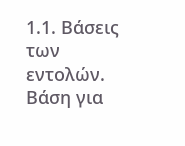1.1. Βάσεις των εντολών. Βάση για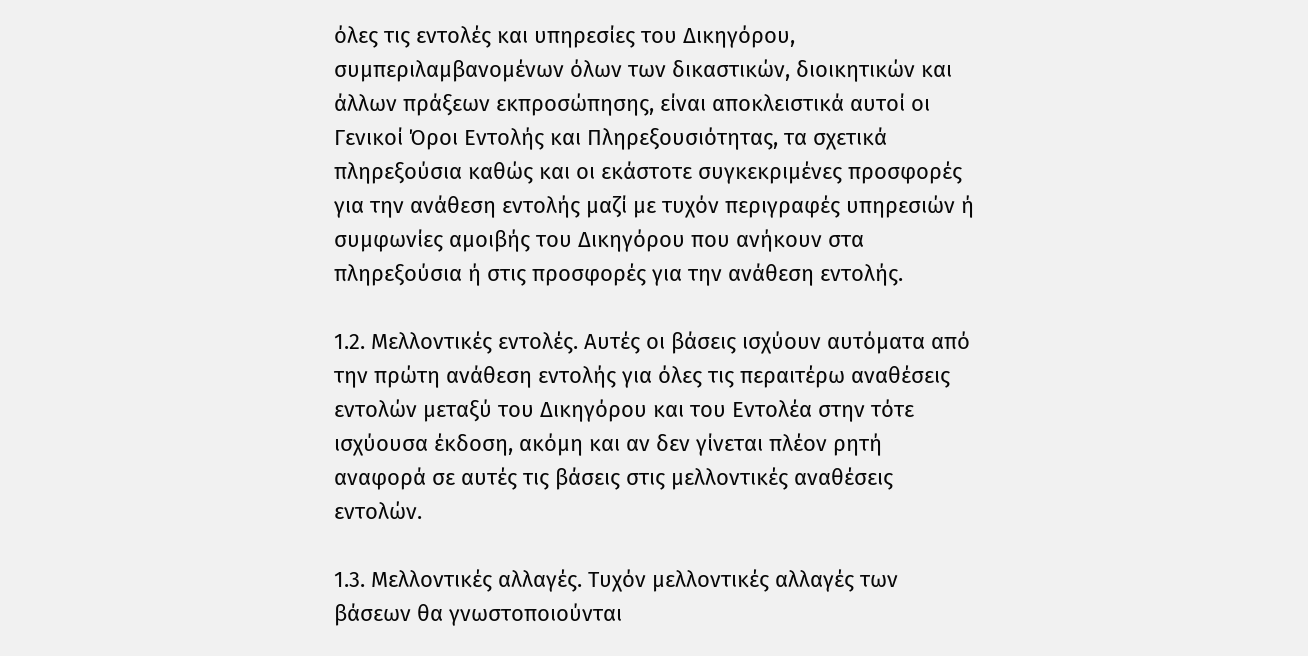όλες τις εντολές και υπηρεσίες του Δικηγόρου, συμπεριλαμβανομένων όλων των δικαστικών, διοικητικών και άλλων πράξεων εκπροσώπησης, είναι αποκλειστικά αυτοί οι Γενικοί Όροι Εντολής και Πληρεξουσιότητας, τα σχετικά πληρεξούσια καθώς και οι εκάστοτε συγκεκριμένες προσφορές για την ανάθεση εντολής μαζί με τυχόν περιγραφές υπηρεσιών ή συμφωνίες αμοιβής του Δικηγόρου που ανήκουν στα πληρεξούσια ή στις προσφορές για την ανάθεση εντολής.

1.2. Μελλοντικές εντολές. Αυτές οι βάσεις ισχύουν αυτόματα από την πρώτη ανάθεση εντολής για όλες τις περαιτέρω αναθέσεις εντολών μεταξύ του Δικηγόρου και του Εντολέα στην τότε ισχύουσα έκδοση, ακόμη και αν δεν γίνεται πλέον ρητή αναφορά σε αυτές τις βάσεις στις μελλοντικές αναθέσεις εντολών.

1.3. Μελλοντικές αλλαγές. Τυχόν μελλοντικές αλλαγές των βάσεων θα γνωστοποιούνται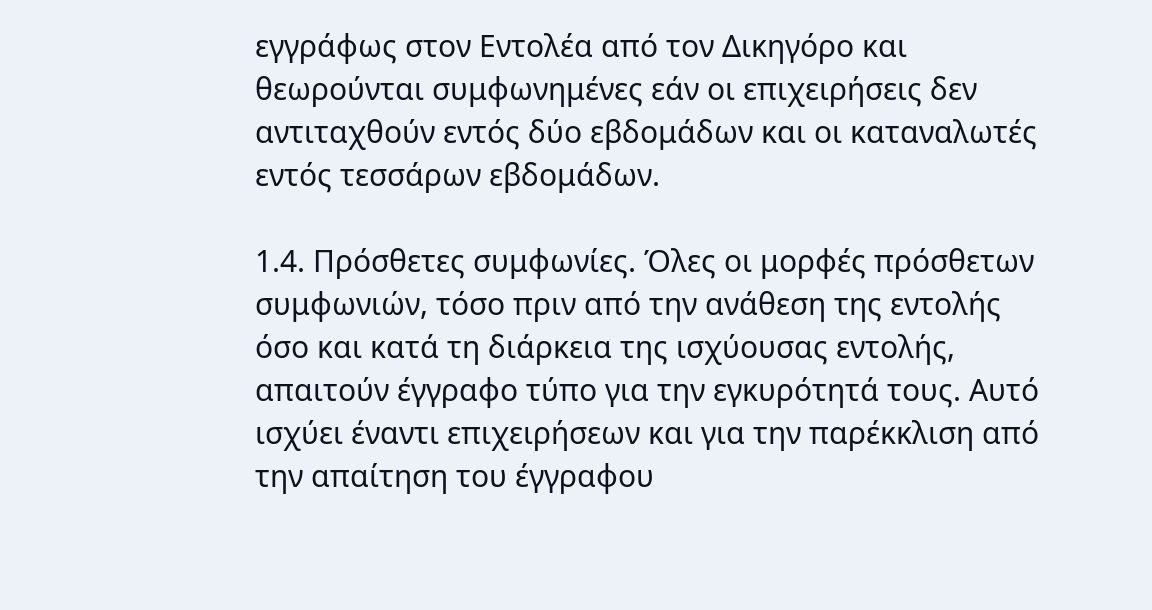εγγράφως στον Εντολέα από τον Δικηγόρο και θεωρούνται συμφωνημένες εάν οι επιχειρήσεις δεν αντιταχθούν εντός δύο εβδομάδων και οι καταναλωτές εντός τεσσάρων εβδομάδων.

1.4. Πρόσθετες συμφωνίες. Όλες οι μορφές πρόσθετων συμφωνιών, τόσο πριν από την ανάθεση της εντολής όσο και κατά τη διάρκεια της ισχύουσας εντολής, απαιτούν έγγραφο τύπο για την εγκυρότητά τους. Αυτό ισχύει έναντι επιχειρήσεων και για την παρέκκλιση από την απαίτηση του έγγραφου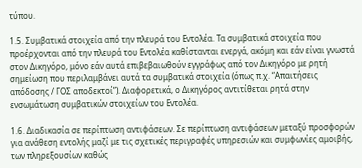τύπου.

1.5. Συμβατικά στοιχεία από την πλευρά του Εντολέα. Τα συμβατικά στοιχεία που προέρχονται από την πλευρά του Εντολέα καθίστανται ενεργά, ακόμη και εάν είναι γνωστά στον Δικηγόρο, μόνο εάν αυτά επιβεβαιωθούν εγγράφως από τον Δικηγόρο με ρητή σημείωση που περιλαμβάνει αυτά τα συμβατικά στοιχεία (όπως π.χ. “Απαιτήσεις απόδοσης / ΓΟΣ αποδεκτοί”). Διαφορετικά, ο Δικηγόρος αντιτίθεται ρητά στην ενσωμάτωση συμβατικών στοιχείων του Εντολέα.

1.6. Διαδικασία σε περίπτωση αντιφάσεων. Σε περίπτωση αντιφάσεων μεταξύ προσφορών για ανάθεση εντολής μαζί με τις σχετικές περιγραφές υπηρεσιών και συμφωνίες αμοιβής, των πληρεξουσίων καθώς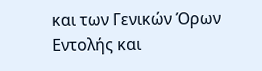και των Γενικών Όρων Εντολής και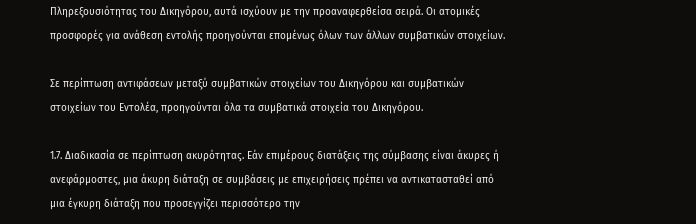Πληρεξουσιότητας του Δικηγόρου, αυτά ισχύουν με την προαναφερθείσα σειρά. Οι ατομικές προσφορές για ανάθεση εντολής προηγούνται επομένως όλων των άλλων συμβατικών στοιχείων.

Σε περίπτωση αντιφάσεων μεταξύ συμβατικών στοιχείων του Δικηγόρου και συμβατικών στοιχείων του Εντολέα, προηγούνται όλα τα συμβατικά στοιχεία του Δικηγόρου.

1.7. Διαδικασία σε περίπτωση ακυρότητας. Εάν επιμέρους διατάξεις της σύμβασης είναι άκυρες ή ανεφάρμοστες, μια άκυρη διάταξη σε συμβάσεις με επιχειρήσεις πρέπει να αντικατασταθεί από μια έγκυρη διάταξη που προσεγγίζει περισσότερο την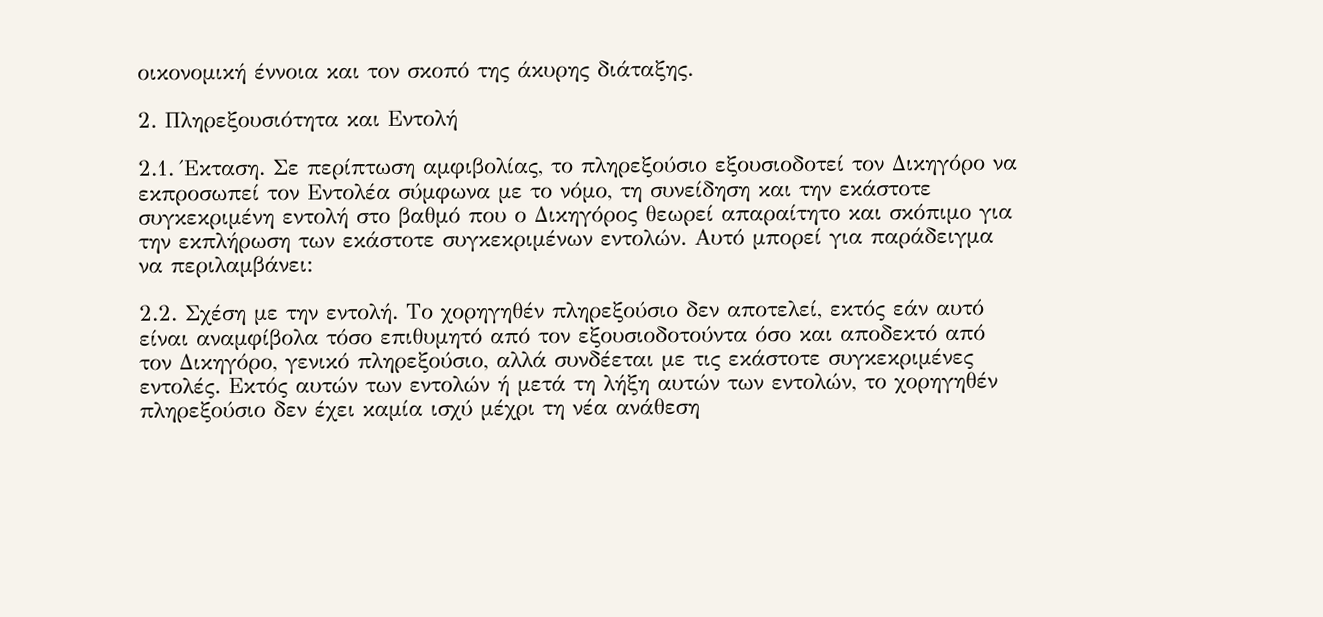οικονομική έννοια και τον σκοπό της άκυρης διάταξης.

2. Πληρεξουσιότητα και Εντολή

2.1. Έκταση. Σε περίπτωση αμφιβολίας, το πληρεξούσιο εξουσιοδοτεί τον Δικηγόρο να εκπροσωπεί τον Εντολέα σύμφωνα με το νόμο, τη συνείδηση και την εκάστοτε συγκεκριμένη εντολή στο βαθμό που ο Δικηγόρος θεωρεί απαραίτητο και σκόπιμο για την εκπλήρωση των εκάστοτε συγκεκριμένων εντολών. Αυτό μπορεί για παράδειγμα να περιλαμβάνει:

2.2. Σχέση με την εντολή. Το χορηγηθέν πληρεξούσιο δεν αποτελεί, εκτός εάν αυτό είναι αναμφίβολα τόσο επιθυμητό από τον εξουσιοδοτούντα όσο και αποδεκτό από τον Δικηγόρο, γενικό πληρεξούσιο, αλλά συνδέεται με τις εκάστοτε συγκεκριμένες εντολές. Εκτός αυτών των εντολών ή μετά τη λήξη αυτών των εντολών, το χορηγηθέν πληρεξούσιο δεν έχει καμία ισχύ μέχρι τη νέα ανάθεση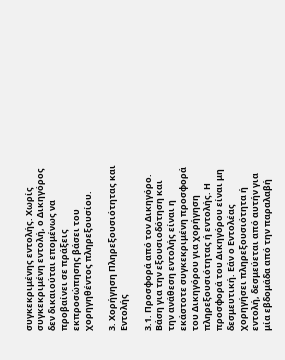συγκεκριμένης εντολής. Χωρίς συγκεκριμένη εντολή, ο Δικηγόρος δεν δικαιούται επομένως να προβαίνει σε πράξεις εκπροσώπησης βάσει του χορηγηθέντος πληρεξουσίου.

3. Χορήγηση Πληρεξουσιότητας και Εντολής

3.1. Προσφορά από τον Δικηγόρο. Βάση για την εξουσιοδότηση και την ανάθεση εντολής είναι η εκάστοτε συγκεκριμένη προσφορά του Δικηγόρου για χορήγηση πληρεξουσιότητας ή εντολής. Η προσφορά του Δικηγόρου είναι μη δεσμευτική. Εάν ο Εντολέας χορηγήσει πληρεξουσιότητα ή εντολή, δεσμεύεται από αυτήν για μία εβδομάδα από την παραλαβή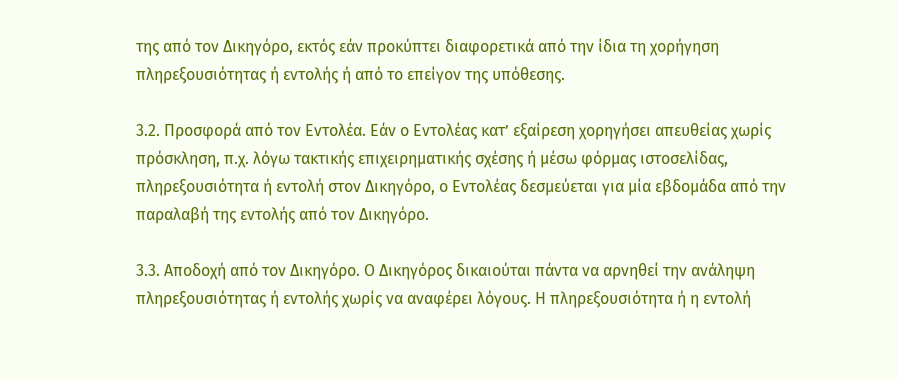της από τον Δικηγόρο, εκτός εάν προκύπτει διαφορετικά από την ίδια τη χορήγηση πληρεξουσιότητας ή εντολής ή από το επείγον της υπόθεσης.

3.2. Προσφορά από τον Εντολέα. Εάν ο Εντολέας κατ’ εξαίρεση χορηγήσει απευθείας χωρίς πρόσκληση, π.χ. λόγω τακτικής επιχειρηματικής σχέσης ή μέσω φόρμας ιστοσελίδας, πληρεξουσιότητα ή εντολή στον Δικηγόρο, ο Εντολέας δεσμεύεται για μία εβδομάδα από την παραλαβή της εντολής από τον Δικηγόρο.

3.3. Αποδοχή από τον Δικηγόρο. Ο Δικηγόρος δικαιούται πάντα να αρνηθεί την ανάληψη πληρεξουσιότητας ή εντολής χωρίς να αναφέρει λόγους. Η πληρεξουσιότητα ή η εντολή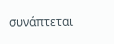συνάπτεται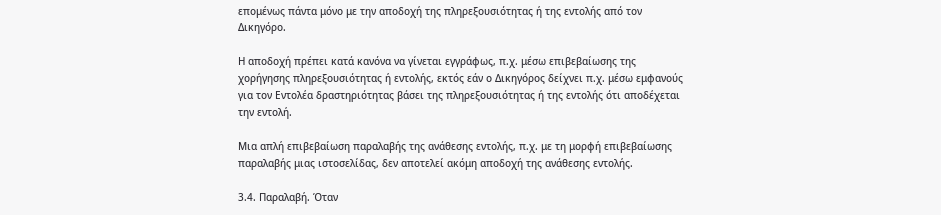επομένως πάντα μόνο με την αποδοχή της πληρεξουσιότητας ή της εντολής από τον Δικηγόρο.

Η αποδοχή πρέπει κατά κανόνα να γίνεται εγγράφως, π.χ. μέσω επιβεβαίωσης της χορήγησης πληρεξουσιότητας ή εντολής, εκτός εάν ο Δικηγόρος δείχνει π.χ. μέσω εμφανούς για τον Εντολέα δραστηριότητας βάσει της πληρεξουσιότητας ή της εντολής ότι αποδέχεται την εντολή.

Μια απλή επιβεβαίωση παραλαβής της ανάθεσης εντολής, π.χ. με τη μορφή επιβεβαίωσης παραλαβής μιας ιστοσελίδας, δεν αποτελεί ακόμη αποδοχή της ανάθεσης εντολής.

3.4. Παραλαβή. Όταν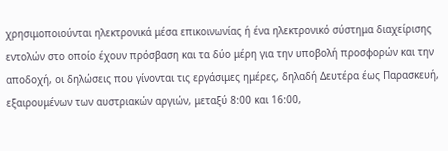χρησιμοποιούνται ηλεκτρονικά μέσα επικοινωνίας ή ένα ηλεκτρονικό σύστημα διαχείρισης εντολών στο οποίο έχουν πρόσβαση και τα δύο μέρη για την υποβολή προσφορών και την αποδοχή, οι δηλώσεις που γίνονται τις εργάσιμες ημέρες, δηλαδή Δευτέρα έως Παρασκευή, εξαιρουμένων των αυστριακών αργιών, μεταξύ 8:00 και 16:00,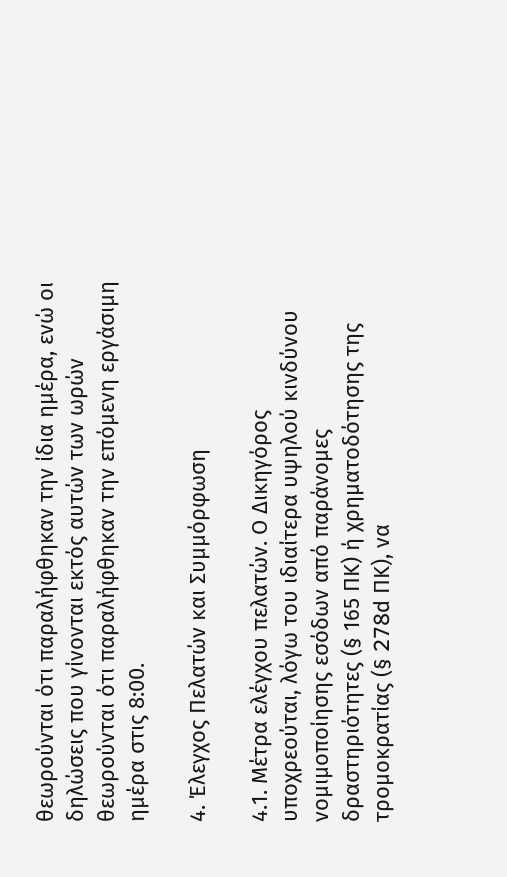θεωρούνται ότι παραλήφθηκαν την ίδια ημέρα, ενώ οι δηλώσεις που γίνονται εκτός αυτών των ωρών θεωρούνται ότι παραλήφθηκαν την επόμενη εργάσιμη ημέρα στις 8:00.

4. Έλεγχος Πελατών και Συμμόρφωση

4.1. Μέτρα ελέγχου πελατών. Ο Δικηγόρος υποχρεούται, λόγω του ιδιαίτερα υψηλού κινδύνου νομιμοποίησης εσόδων από παράνομες δραστηριότητες (§ 165 ΠΚ) ή χρηματοδότησης της τρομοκρατίας (§ 278d ΠΚ), να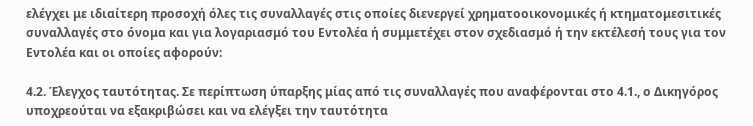ελέγχει με ιδιαίτερη προσοχή όλες τις συναλλαγές στις οποίες διενεργεί χρηματοοικονομικές ή κτηματομεσιτικές συναλλαγές στο όνομα και για λογαριασμό του Εντολέα ή συμμετέχει στον σχεδιασμό ή την εκτέλεσή τους για τον Εντολέα και οι οποίες αφορούν:

4.2. Έλεγχος ταυτότητας. Σε περίπτωση ύπαρξης μίας από τις συναλλαγές που αναφέρονται στο 4.1., ο Δικηγόρος υποχρεούται να εξακριβώσει και να ελέγξει την ταυτότητα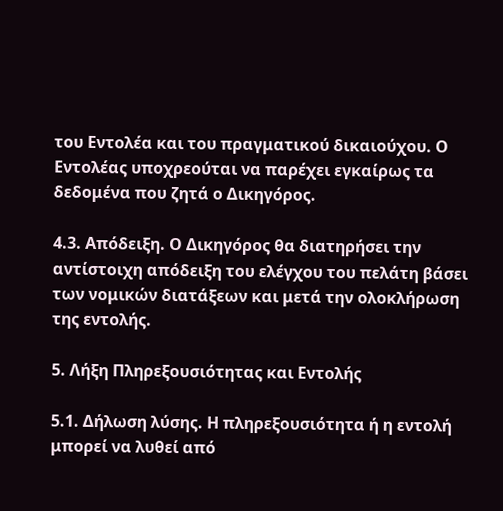του Εντολέα και του πραγματικού δικαιούχου. Ο Εντολέας υποχρεούται να παρέχει εγκαίρως τα δεδομένα που ζητά ο Δικηγόρος.

4.3. Απόδειξη. Ο Δικηγόρος θα διατηρήσει την αντίστοιχη απόδειξη του ελέγχου του πελάτη βάσει των νομικών διατάξεων και μετά την ολοκλήρωση της εντολής.

5. Λήξη Πληρεξουσιότητας και Εντολής

5.1. Δήλωση λύσης. Η πληρεξουσιότητα ή η εντολή μπορεί να λυθεί από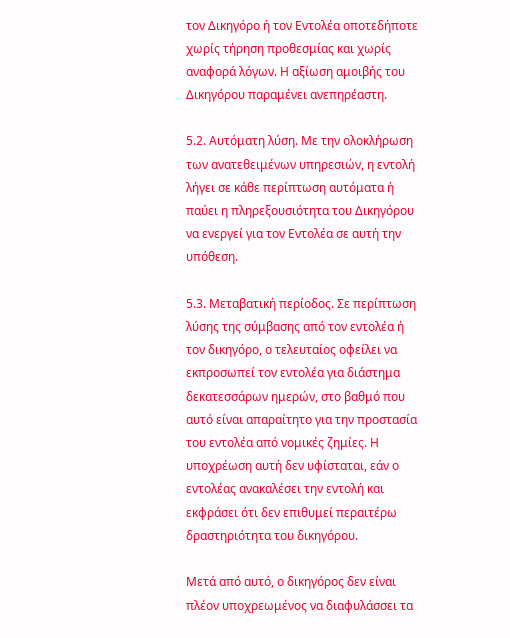τον Δικηγόρο ή τον Εντολέα οποτεδήποτε χωρίς τήρηση προθεσμίας και χωρίς αναφορά λόγων. Η αξίωση αμοιβής του Δικηγόρου παραμένει ανεπηρέαστη.

5.2. Αυτόματη λύση. Με την ολοκλήρωση των ανατεθειμένων υπηρεσιών, η εντολή λήγει σε κάθε περίπτωση αυτόματα ή παύει η πληρεξουσιότητα του Δικηγόρου να ενεργεί για τον Εντολέα σε αυτή την υπόθεση.

5.3. Μεταβατική περίοδος. Σε περίπτωση λύσης της σύμβασης από τον εντολέα ή τον δικηγόρο, ο τελευταίος οφείλει να εκπροσωπεί τον εντολέα για διάστημα δεκατεσσάρων ημερών, στο βαθμό που αυτό είναι απαραίτητο για την προστασία του εντολέα από νομικές ζημίες. Η υποχρέωση αυτή δεν υφίσταται, εάν ο εντολέας ανακαλέσει την εντολή και εκφράσει ότι δεν επιθυμεί περαιτέρω δραστηριότητα του δικηγόρου.

Μετά από αυτό, ο δικηγόρος δεν είναι πλέον υποχρεωμένος να διαφυλάσσει τα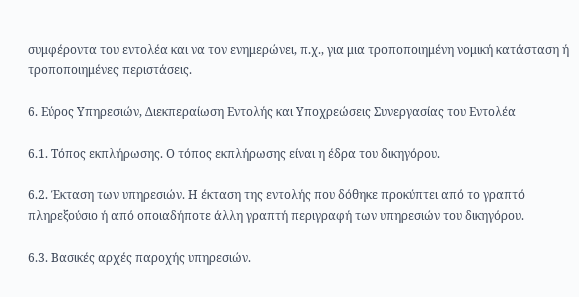συμφέροντα του εντολέα και να τον ενημερώνει, π.χ., για μια τροποποιημένη νομική κατάσταση ή τροποποιημένες περιστάσεις.

6. Εύρος Υπηρεσιών, Διεκπεραίωση Εντολής και Υποχρεώσεις Συνεργασίας του Εντολέα

6.1. Τόπος εκπλήρωσης. Ο τόπος εκπλήρωσης είναι η έδρα του δικηγόρου.

6.2. Έκταση των υπηρεσιών. Η έκταση της εντολής που δόθηκε προκύπτει από το γραπτό πληρεξούσιο ή από οποιαδήποτε άλλη γραπτή περιγραφή των υπηρεσιών του δικηγόρου.

6.3. Βασικές αρχές παροχής υπηρεσιών.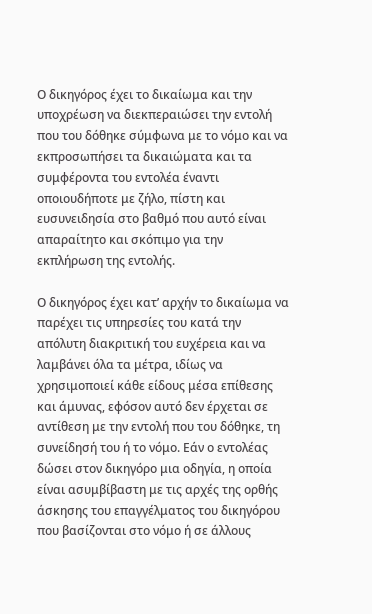Ο δικηγόρος έχει το δικαίωμα και την υποχρέωση να διεκπεραιώσει την εντολή που του δόθηκε σύμφωνα με το νόμο και να εκπροσωπήσει τα δικαιώματα και τα συμφέροντα του εντολέα έναντι οποιουδήποτε με ζήλο, πίστη και ευσυνειδησία στο βαθμό που αυτό είναι απαραίτητο και σκόπιμο για την εκπλήρωση της εντολής.

Ο δικηγόρος έχει κατ’ αρχήν το δικαίωμα να παρέχει τις υπηρεσίες του κατά την απόλυτη διακριτική του ευχέρεια και να λαμβάνει όλα τα μέτρα, ιδίως να χρησιμοποιεί κάθε είδους μέσα επίθεσης και άμυνας, εφόσον αυτό δεν έρχεται σε αντίθεση με την εντολή που του δόθηκε, τη συνείδησή του ή το νόμο. Εάν ο εντολέας δώσει στον δικηγόρο μια οδηγία, η οποία είναι ασυμβίβαστη με τις αρχές της ορθής άσκησης του επαγγέλματος του δικηγόρου που βασίζονται στο νόμο ή σε άλλους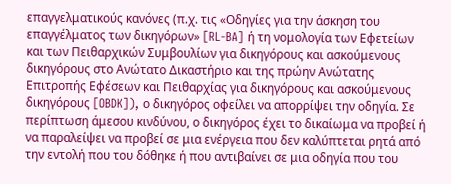επαγγελματικούς κανόνες (π.χ. τις «Οδηγίες για την άσκηση του επαγγέλματος των δικηγόρων» [RL-BA] ή τη νομολογία των Εφετείων και των Πειθαρχικών Συμβουλίων για δικηγόρους και ασκούμενους δικηγόρους στο Ανώτατο Δικαστήριο και της πρώην Ανώτατης Επιτροπής Εφέσεων και Πειθαρχίας για δικηγόρους και ασκούμενους δικηγόρους [OBDK]), ο δικηγόρος οφείλει να απορρίψει την οδηγία. Σε περίπτωση άμεσου κινδύνου, ο δικηγόρος έχει το δικαίωμα να προβεί ή να παραλείψει να προβεί σε μια ενέργεια που δεν καλύπτεται ρητά από την εντολή που του δόθηκε ή που αντιβαίνει σε μια οδηγία που του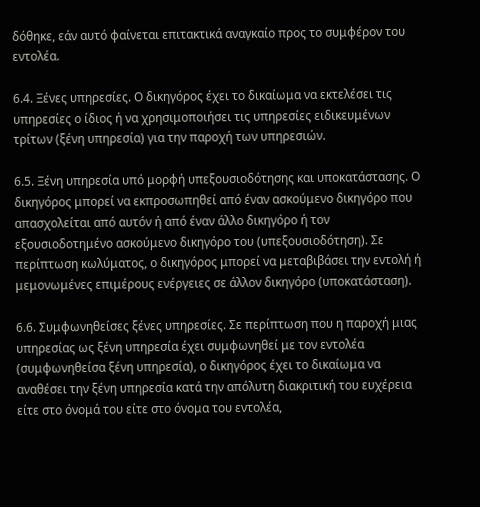δόθηκε, εάν αυτό φαίνεται επιτακτικά αναγκαίο προς το συμφέρον του εντολέα.

6.4. Ξένες υπηρεσίες. Ο δικηγόρος έχει το δικαίωμα να εκτελέσει τις υπηρεσίες ο ίδιος ή να χρησιμοποιήσει τις υπηρεσίες ειδικευμένων τρίτων (ξένη υπηρεσία) για την παροχή των υπηρεσιών.

6.5. Ξένη υπηρεσία υπό μορφή υπεξουσιοδότησης και υποκατάστασης. Ο δικηγόρος μπορεί να εκπροσωπηθεί από έναν ασκούμενο δικηγόρο που απασχολείται από αυτόν ή από έναν άλλο δικηγόρο ή τον εξουσιοδοτημένο ασκούμενο δικηγόρο του (υπεξουσιοδότηση). Σε περίπτωση κωλύματος, ο δικηγόρος μπορεί να μεταβιβάσει την εντολή ή μεμονωμένες επιμέρους ενέργειες σε άλλον δικηγόρο (υποκατάσταση).

6.6. Συμφωνηθείσες ξένες υπηρεσίες. Σε περίπτωση που η παροχή μιας υπηρεσίας ως ξένη υπηρεσία έχει συμφωνηθεί με τον εντολέα (συμφωνηθείσα ξένη υπηρεσία), ο δικηγόρος έχει το δικαίωμα να αναθέσει την ξένη υπηρεσία κατά την απόλυτη διακριτική του ευχέρεια είτε στο όνομά του είτε στο όνομα του εντολέα,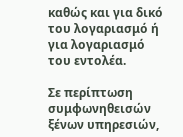καθώς και για δικό του λογαριασμό ή για λογαριασμό του εντολέα.

Σε περίπτωση συμφωνηθεισών ξένων υπηρεσιών,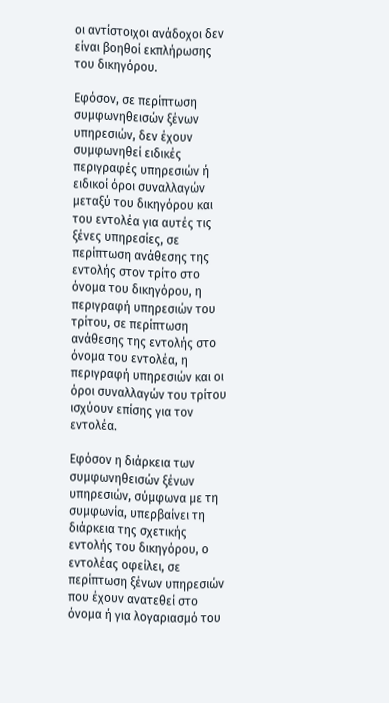οι αντίστοιχοι ανάδοχοι δεν είναι βοηθοί εκπλήρωσης του δικηγόρου.

Εφόσον, σε περίπτωση συμφωνηθεισών ξένων υπηρεσιών, δεν έχουν συμφωνηθεί ειδικές περιγραφές υπηρεσιών ή ειδικοί όροι συναλλαγών μεταξύ του δικηγόρου και του εντολέα για αυτές τις ξένες υπηρεσίες, σε περίπτωση ανάθεσης της εντολής στον τρίτο στο όνομα του δικηγόρου, η περιγραφή υπηρεσιών του τρίτου, σε περίπτωση ανάθεσης της εντολής στο όνομα του εντολέα, η περιγραφή υπηρεσιών και οι όροι συναλλαγών του τρίτου ισχύουν επίσης για τον εντολέα.

Εφόσον η διάρκεια των συμφωνηθεισών ξένων υπηρεσιών, σύμφωνα με τη συμφωνία, υπερβαίνει τη διάρκεια της σχετικής εντολής του δικηγόρου, ο εντολέας οφείλει, σε περίπτωση ξένων υπηρεσιών που έχουν ανατεθεί στο όνομα ή για λογαριασμό του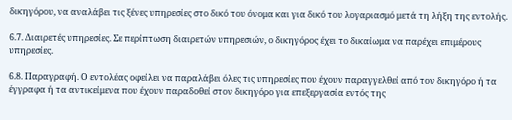δικηγόρου, να αναλάβει τις ξένες υπηρεσίες στο δικό του όνομα και για δικό του λογαριασμό μετά τη λήξη της εντολής.

6.7. Διαιρετές υπηρεσίες. Σε περίπτωση διαιρετών υπηρεσιών, ο δικηγόρος έχει το δικαίωμα να παρέχει επιμέρους υπηρεσίες.

6.8. Παραγραφή. Ο εντολέας οφείλει να παραλάβει όλες τις υπηρεσίες που έχουν παραγγελθεί από τον δικηγόρο ή τα έγγραφα ή τα αντικείμενα που έχουν παραδοθεί στον δικηγόρο για επεξεργασία εντός της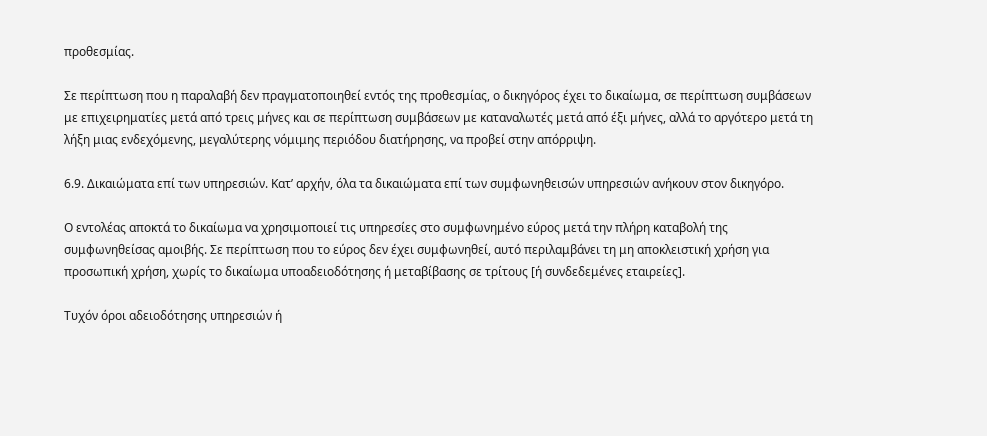προθεσμίας.

Σε περίπτωση που η παραλαβή δεν πραγματοποιηθεί εντός της προθεσμίας, ο δικηγόρος έχει το δικαίωμα, σε περίπτωση συμβάσεων με επιχειρηματίες μετά από τρεις μήνες και σε περίπτωση συμβάσεων με καταναλωτές μετά από έξι μήνες, αλλά το αργότερο μετά τη λήξη μιας ενδεχόμενης, μεγαλύτερης νόμιμης περιόδου διατήρησης, να προβεί στην απόρριψη.

6.9. Δικαιώματα επί των υπηρεσιών. Κατ’ αρχήν, όλα τα δικαιώματα επί των συμφωνηθεισών υπηρεσιών ανήκουν στον δικηγόρο.

Ο εντολέας αποκτά το δικαίωμα να χρησιμοποιεί τις υπηρεσίες στο συμφωνημένο εύρος μετά την πλήρη καταβολή της συμφωνηθείσας αμοιβής. Σε περίπτωση που το εύρος δεν έχει συμφωνηθεί, αυτό περιλαμβάνει τη μη αποκλειστική χρήση για προσωπική χρήση, χωρίς το δικαίωμα υποαδειοδότησης ή μεταβίβασης σε τρίτους [ή συνδεδεμένες εταιρείες].

Τυχόν όροι αδειοδότησης υπηρεσιών ή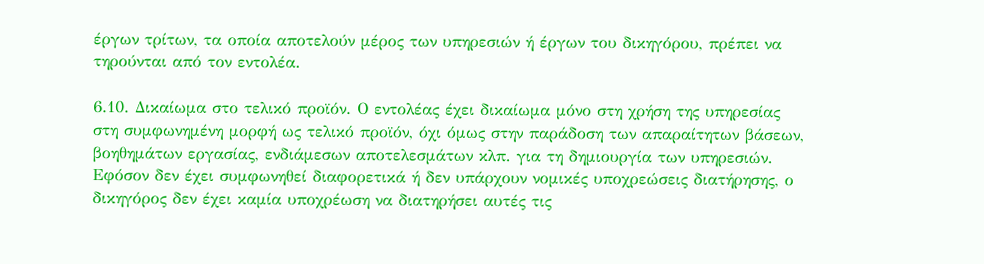έργων τρίτων, τα οποία αποτελούν μέρος των υπηρεσιών ή έργων του δικηγόρου, πρέπει να τηρούνται από τον εντολέα.

6.10. Δικαίωμα στο τελικό προϊόν. Ο εντολέας έχει δικαίωμα μόνο στη χρήση της υπηρεσίας στη συμφωνημένη μορφή ως τελικό προϊόν, όχι όμως στην παράδοση των απαραίτητων βάσεων, βοηθημάτων εργασίας, ενδιάμεσων αποτελεσμάτων κλπ. για τη δημιουργία των υπηρεσιών. Εφόσον δεν έχει συμφωνηθεί διαφορετικά ή δεν υπάρχουν νομικές υποχρεώσεις διατήρησης, ο δικηγόρος δεν έχει καμία υποχρέωση να διατηρήσει αυτές τις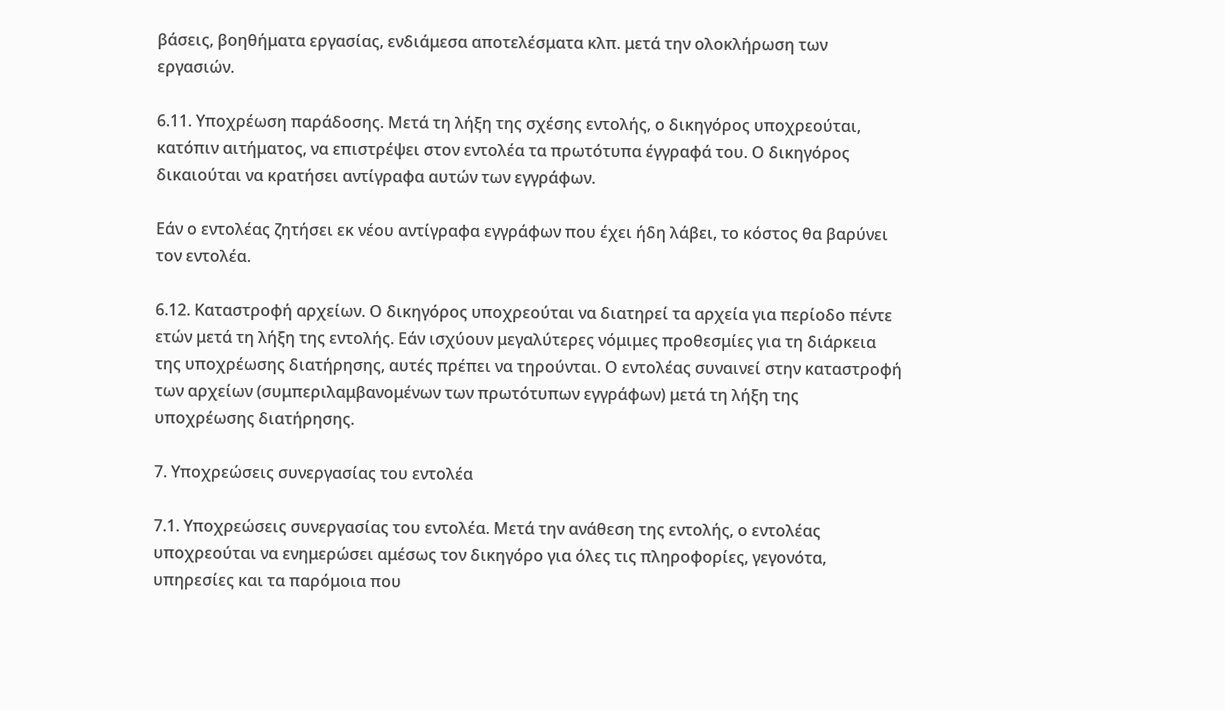βάσεις, βοηθήματα εργασίας, ενδιάμεσα αποτελέσματα κλπ. μετά την ολοκλήρωση των εργασιών.

6.11. Υποχρέωση παράδοσης. Μετά τη λήξη της σχέσης εντολής, ο δικηγόρος υποχρεούται, κατόπιν αιτήματος, να επιστρέψει στον εντολέα τα πρωτότυπα έγγραφά του. Ο δικηγόρος δικαιούται να κρατήσει αντίγραφα αυτών των εγγράφων.

Εάν ο εντολέας ζητήσει εκ νέου αντίγραφα εγγράφων που έχει ήδη λάβει, το κόστος θα βαρύνει τον εντολέα.

6.12. Καταστροφή αρχείων. Ο δικηγόρος υποχρεούται να διατηρεί τα αρχεία για περίοδο πέντε ετών μετά τη λήξη της εντολής. Εάν ισχύουν μεγαλύτερες νόμιμες προθεσμίες για τη διάρκεια της υποχρέωσης διατήρησης, αυτές πρέπει να τηρούνται. Ο εντολέας συναινεί στην καταστροφή των αρχείων (συμπεριλαμβανομένων των πρωτότυπων εγγράφων) μετά τη λήξη της υποχρέωσης διατήρησης.

7. Υποχρεώσεις συνεργασίας του εντολέα

7.1. Υποχρεώσεις συνεργασίας του εντολέα. Μετά την ανάθεση της εντολής, ο εντολέας υποχρεούται να ενημερώσει αμέσως τον δικηγόρο για όλες τις πληροφορίες, γεγονότα, υπηρεσίες και τα παρόμοια που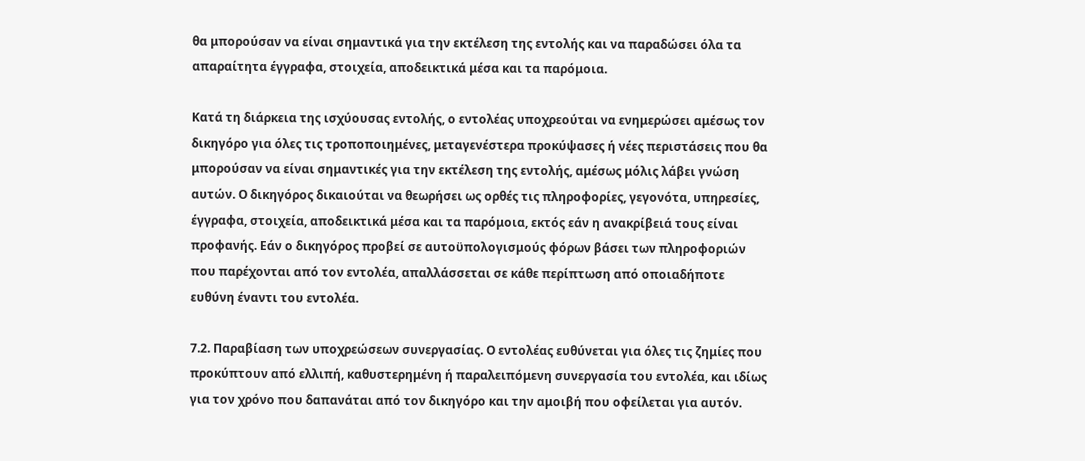θα μπορούσαν να είναι σημαντικά για την εκτέλεση της εντολής και να παραδώσει όλα τα απαραίτητα έγγραφα, στοιχεία, αποδεικτικά μέσα και τα παρόμοια.

Κατά τη διάρκεια της ισχύουσας εντολής, ο εντολέας υποχρεούται να ενημερώσει αμέσως τον δικηγόρο για όλες τις τροποποιημένες, μεταγενέστερα προκύψασες ή νέες περιστάσεις που θα μπορούσαν να είναι σημαντικές για την εκτέλεση της εντολής, αμέσως μόλις λάβει γνώση αυτών. Ο δικηγόρος δικαιούται να θεωρήσει ως ορθές τις πληροφορίες, γεγονότα, υπηρεσίες, έγγραφα, στοιχεία, αποδεικτικά μέσα και τα παρόμοια, εκτός εάν η ανακρίβειά τους είναι προφανής. Εάν ο δικηγόρος προβεί σε αυτοϋπολογισμούς φόρων βάσει των πληροφοριών που παρέχονται από τον εντολέα, απαλλάσσεται σε κάθε περίπτωση από οποιαδήποτε ευθύνη έναντι του εντολέα.

7.2. Παραβίαση των υποχρεώσεων συνεργασίας. Ο εντολέας ευθύνεται για όλες τις ζημίες που προκύπτουν από ελλιπή, καθυστερημένη ή παραλειπόμενη συνεργασία του εντολέα, και ιδίως για τον χρόνο που δαπανάται από τον δικηγόρο και την αμοιβή που οφείλεται για αυτόν.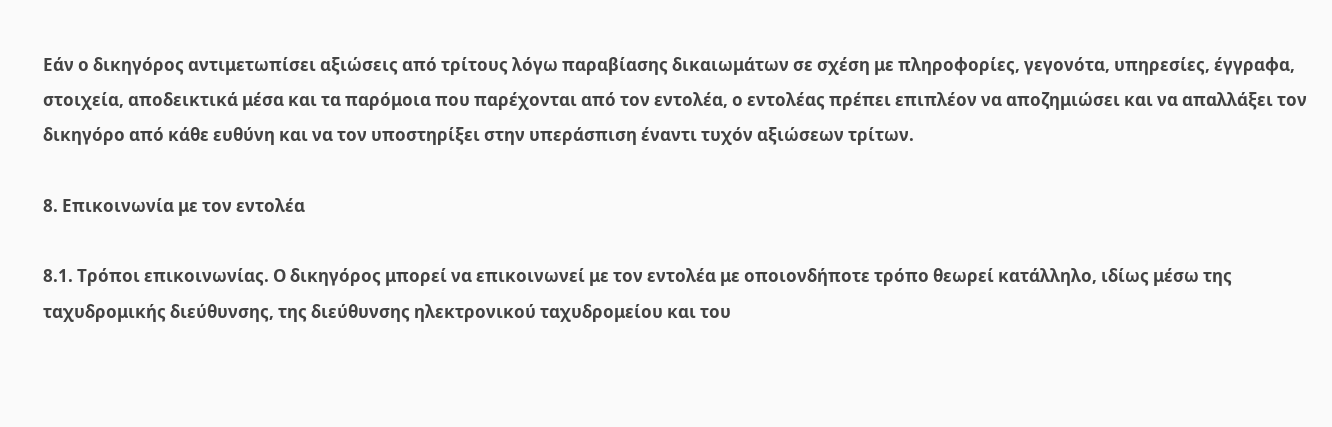Εάν ο δικηγόρος αντιμετωπίσει αξιώσεις από τρίτους λόγω παραβίασης δικαιωμάτων σε σχέση με πληροφορίες, γεγονότα, υπηρεσίες, έγγραφα, στοιχεία, αποδεικτικά μέσα και τα παρόμοια που παρέχονται από τον εντολέα, ο εντολέας πρέπει επιπλέον να αποζημιώσει και να απαλλάξει τον δικηγόρο από κάθε ευθύνη και να τον υποστηρίξει στην υπεράσπιση έναντι τυχόν αξιώσεων τρίτων.

8. Επικοινωνία με τον εντολέα

8.1. Τρόποι επικοινωνίας. Ο δικηγόρος μπορεί να επικοινωνεί με τον εντολέα με οποιονδήποτε τρόπο θεωρεί κατάλληλο, ιδίως μέσω της ταχυδρομικής διεύθυνσης, της διεύθυνσης ηλεκτρονικού ταχυδρομείου και του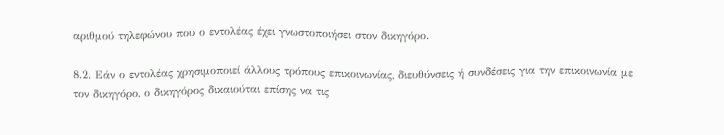αριθμού τηλεφώνου που ο εντολέας έχει γνωστοποιήσει στον δικηγόρο.

8.2. Εάν ο εντολέας χρησιμοποιεί άλλους τρόπους επικοινωνίας, διευθύνσεις ή συνδέσεις για την επικοινωνία με τον δικηγόρο, ο δικηγόρος δικαιούται επίσης να τις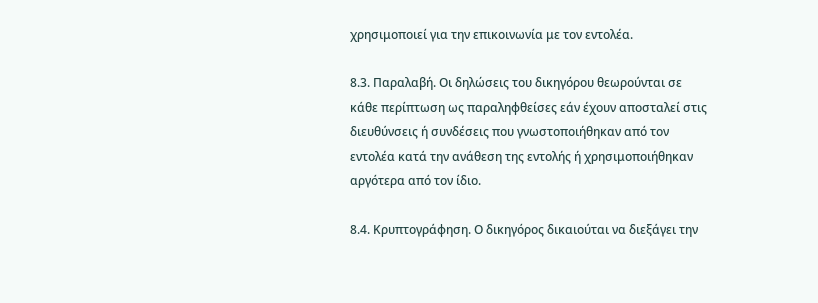χρησιμοποιεί για την επικοινωνία με τον εντολέα.

8.3. Παραλαβή. Οι δηλώσεις του δικηγόρου θεωρούνται σε κάθε περίπτωση ως παραληφθείσες εάν έχουν αποσταλεί στις διευθύνσεις ή συνδέσεις που γνωστοποιήθηκαν από τον εντολέα κατά την ανάθεση της εντολής ή χρησιμοποιήθηκαν αργότερα από τον ίδιο.

8.4. Κρυπτογράφηση. Ο δικηγόρος δικαιούται να διεξάγει την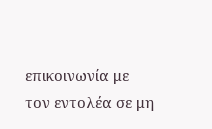επικοινωνία με τον εντολέα σε μη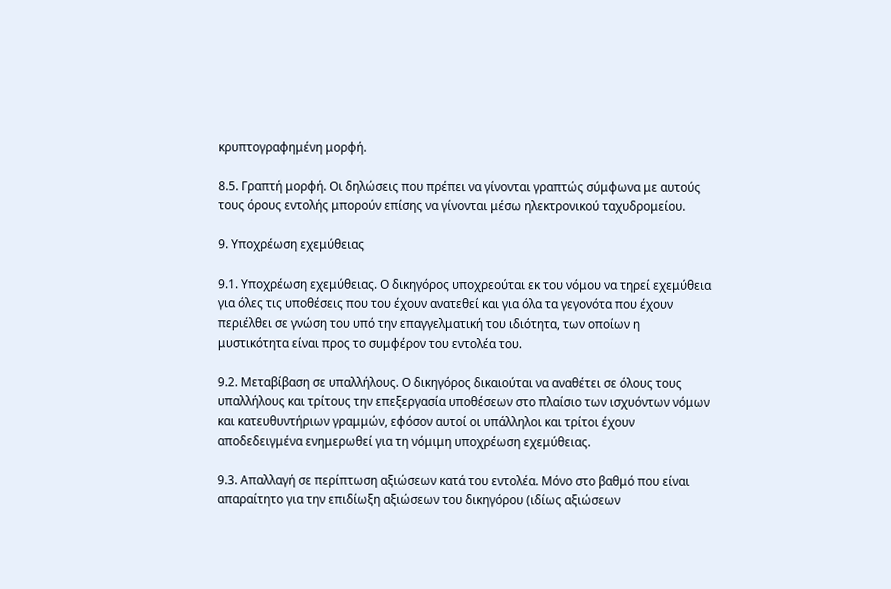κρυπτογραφημένη μορφή.

8.5. Γραπτή μορφή. Οι δηλώσεις που πρέπει να γίνονται γραπτώς σύμφωνα με αυτούς τους όρους εντολής μπορούν επίσης να γίνονται μέσω ηλεκτρονικού ταχυδρομείου.

9. Υποχρέωση εχεμύθειας

9.1. Υποχρέωση εχεμύθειας. Ο δικηγόρος υποχρεούται εκ του νόμου να τηρεί εχεμύθεια για όλες τις υποθέσεις που του έχουν ανατεθεί και για όλα τα γεγονότα που έχουν περιέλθει σε γνώση του υπό την επαγγελματική του ιδιότητα, των οποίων η μυστικότητα είναι προς το συμφέρον του εντολέα του.

9.2. Μεταβίβαση σε υπαλλήλους. Ο δικηγόρος δικαιούται να αναθέτει σε όλους τους υπαλλήλους και τρίτους την επεξεργασία υποθέσεων στο πλαίσιο των ισχυόντων νόμων και κατευθυντήριων γραμμών, εφόσον αυτοί οι υπάλληλοι και τρίτοι έχουν αποδεδειγμένα ενημερωθεί για τη νόμιμη υποχρέωση εχεμύθειας.

9.3. Απαλλαγή σε περίπτωση αξιώσεων κατά του εντολέα. Μόνο στο βαθμό που είναι απαραίτητο για την επιδίωξη αξιώσεων του δικηγόρου (ιδίως αξιώσεων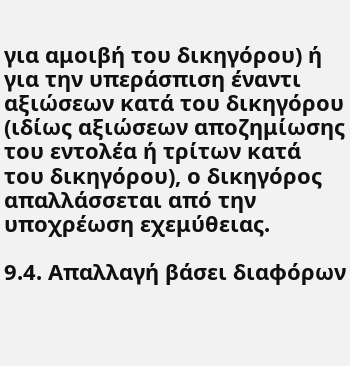για αμοιβή του δικηγόρου) ή για την υπεράσπιση έναντι αξιώσεων κατά του δικηγόρου (ιδίως αξιώσεων αποζημίωσης του εντολέα ή τρίτων κατά του δικηγόρου), ο δικηγόρος απαλλάσσεται από την υποχρέωση εχεμύθειας.

9.4. Απαλλαγή βάσει διαφόρων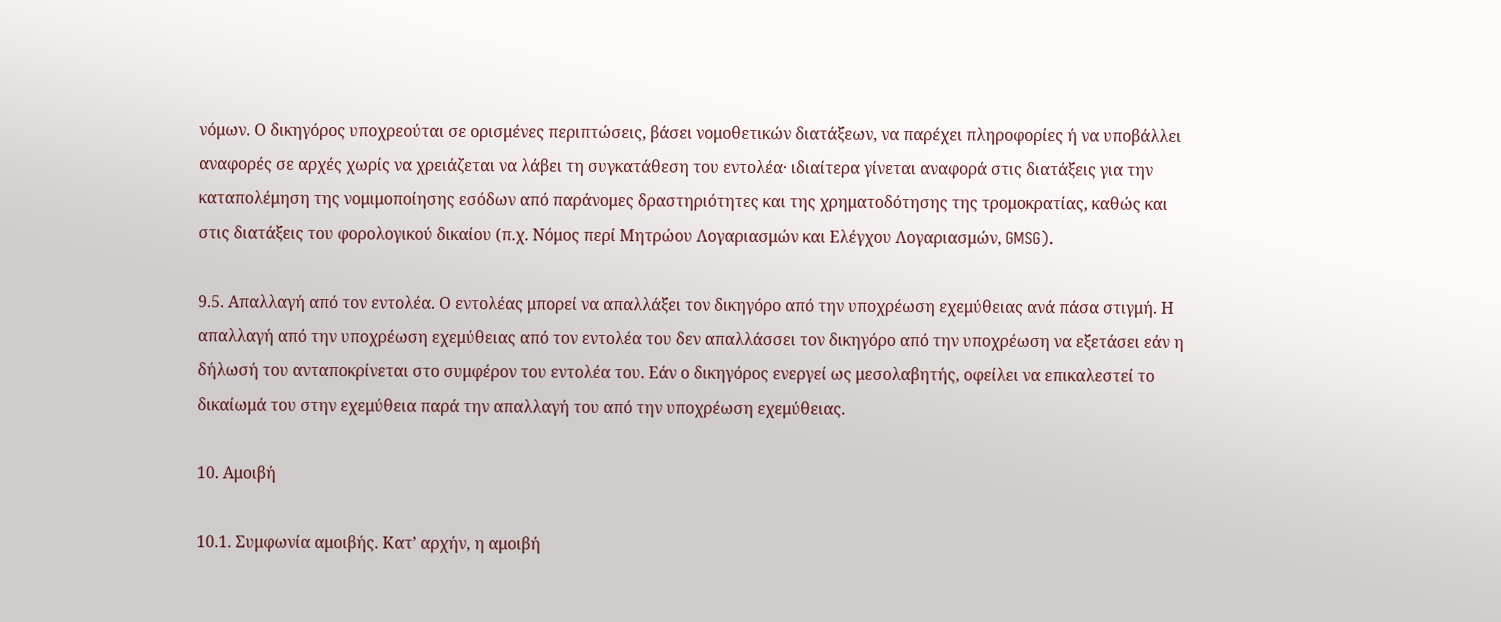νόμων. Ο δικηγόρος υποχρεούται σε ορισμένες περιπτώσεις, βάσει νομοθετικών διατάξεων, να παρέχει πληροφορίες ή να υποβάλλει αναφορές σε αρχές χωρίς να χρειάζεται να λάβει τη συγκατάθεση του εντολέα· ιδιαίτερα γίνεται αναφορά στις διατάξεις για την καταπολέμηση της νομιμοποίησης εσόδων από παράνομες δραστηριότητες και της χρηματοδότησης της τρομοκρατίας, καθώς και στις διατάξεις του φορολογικού δικαίου (π.χ. Νόμος περί Μητρώου Λογαριασμών και Ελέγχου Λογαριασμών, GMSG).

9.5. Απαλλαγή από τον εντολέα. Ο εντολέας μπορεί να απαλλάξει τον δικηγόρο από την υποχρέωση εχεμύθειας ανά πάσα στιγμή. Η απαλλαγή από την υποχρέωση εχεμύθειας από τον εντολέα του δεν απαλλάσσει τον δικηγόρο από την υποχρέωση να εξετάσει εάν η δήλωσή του ανταποκρίνεται στο συμφέρον του εντολέα του. Εάν ο δικηγόρος ενεργεί ως μεσολαβητής, οφείλει να επικαλεστεί το δικαίωμά του στην εχεμύθεια παρά την απαλλαγή του από την υποχρέωση εχεμύθειας.

10. Αμοιβή

10.1. Συμφωνία αμοιβής. Κατ’ αρχήν, η αμοιβή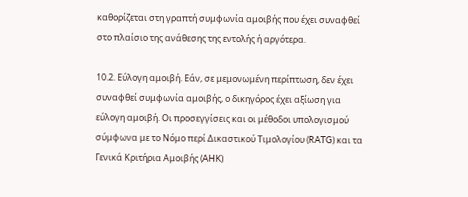καθορίζεται στη γραπτή συμφωνία αμοιβής που έχει συναφθεί στο πλαίσιο της ανάθεσης της εντολής ή αργότερα.

10.2. Εύλογη αμοιβή. Εάν, σε μεμονωμένη περίπτωση, δεν έχει συναφθεί συμφωνία αμοιβής, ο δικηγόρος έχει αξίωση για εύλογη αμοιβή. Οι προσεγγίσεις και οι μέθοδοι υπολογισμού σύμφωνα με το Νόμο περί Δικαστικού Τιμολογίου (RATG) και τα Γενικά Κριτήρια Αμοιβής (AHK)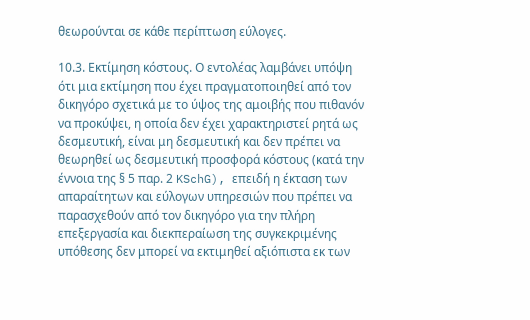θεωρούνται σε κάθε περίπτωση εύλογες.

10.3. Εκτίμηση κόστους. Ο εντολέας λαμβάνει υπόψη ότι μια εκτίμηση που έχει πραγματοποιηθεί από τον δικηγόρο σχετικά με το ύψος της αμοιβής που πιθανόν να προκύψει, η οποία δεν έχει χαρακτηριστεί ρητά ως δεσμευτική, είναι μη δεσμευτική και δεν πρέπει να θεωρηθεί ως δεσμευτική προσφορά κόστους (κατά την έννοια της § 5 παρ. 2 KSchG), επειδή η έκταση των απαραίτητων και εύλογων υπηρεσιών που πρέπει να παρασχεθούν από τον δικηγόρο για την πλήρη επεξεργασία και διεκπεραίωση της συγκεκριμένης υπόθεσης δεν μπορεί να εκτιμηθεί αξιόπιστα εκ των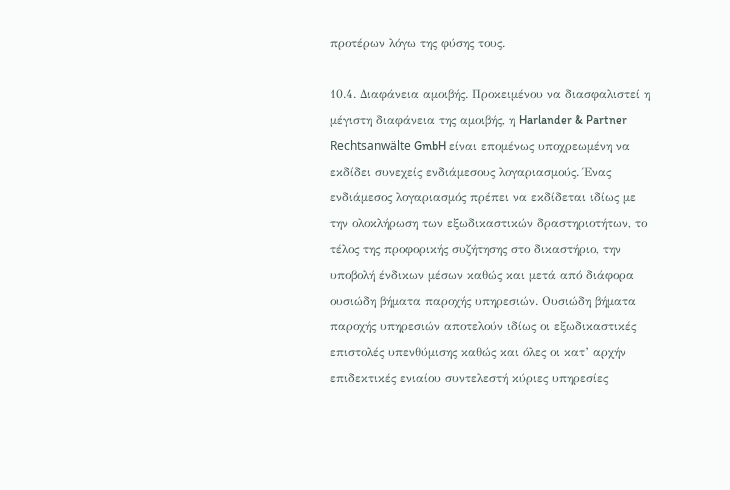προτέρων λόγω της φύσης τους.

10.4. Διαφάνεια αμοιβής. Προκειμένου να διασφαλιστεί η μέγιστη διαφάνεια της αμοιβής, η Harlander & Partner Rechtsanwälte GmbH είναι επομένως υποχρεωμένη να εκδίδει συνεχείς ενδιάμεσους λογαριασμούς. Ένας ενδιάμεσος λογαριασμός πρέπει να εκδίδεται ιδίως με την ολοκλήρωση των εξωδικαστικών δραστηριοτήτων, το τέλος της προφορικής συζήτησης στο δικαστήριο, την υποβολή ένδικων μέσων καθώς και μετά από διάφορα ουσιώδη βήματα παροχής υπηρεσιών. Ουσιώδη βήματα παροχής υπηρεσιών αποτελούν ιδίως οι εξωδικαστικές επιστολές υπενθύμισης καθώς και όλες οι κατ’ αρχήν επιδεκτικές ενιαίου συντελεστή κύριες υπηρεσίες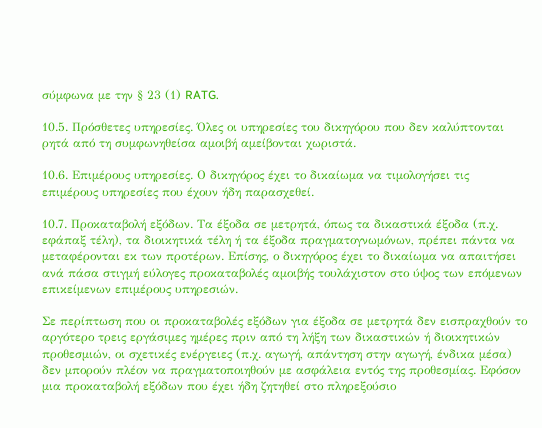σύμφωνα με την § 23 (1) RATG.

10.5. Πρόσθετες υπηρεσίες. Όλες οι υπηρεσίες του δικηγόρου που δεν καλύπτονται ρητά από τη συμφωνηθείσα αμοιβή αμείβονται χωριστά.

10.6. Επιμέρους υπηρεσίες. Ο δικηγόρος έχει το δικαίωμα να τιμολογήσει τις επιμέρους υπηρεσίες που έχουν ήδη παρασχεθεί.

10.7. Προκαταβολή εξόδων. Τα έξοδα σε μετρητά, όπως τα δικαστικά έξοδα (π.χ. εφάπαξ τέλη), τα διοικητικά τέλη ή τα έξοδα πραγματογνωμόνων, πρέπει πάντα να μεταφέρονται εκ των προτέρων. Επίσης, ο δικηγόρος έχει το δικαίωμα να απαιτήσει ανά πάσα στιγμή εύλογες προκαταβολές αμοιβής τουλάχιστον στο ύψος των επόμενων επικείμενων επιμέρους υπηρεσιών.

Σε περίπτωση που οι προκαταβολές εξόδων για έξοδα σε μετρητά δεν εισπραχθούν το αργότερο τρεις εργάσιμες ημέρες πριν από τη λήξη των δικαστικών ή διοικητικών προθεσμιών, οι σχετικές ενέργειες (π.χ. αγωγή, απάντηση στην αγωγή, ένδικα μέσα) δεν μπορούν πλέον να πραγματοποιηθούν με ασφάλεια εντός της προθεσμίας. Εφόσον μια προκαταβολή εξόδων που έχει ήδη ζητηθεί στο πληρεξούσιο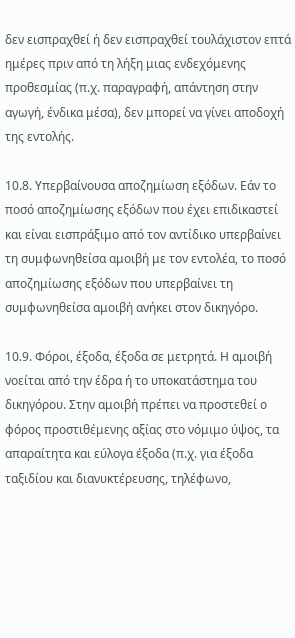δεν εισπραχθεί ή δεν εισπραχθεί τουλάχιστον επτά ημέρες πριν από τη λήξη μιας ενδεχόμενης προθεσμίας (π.χ. παραγραφή, απάντηση στην αγωγή, ένδικα μέσα), δεν μπορεί να γίνει αποδοχή της εντολής.

10.8. Υπερβαίνουσα αποζημίωση εξόδων. Εάν το ποσό αποζημίωσης εξόδων που έχει επιδικαστεί και είναι εισπράξιμο από τον αντίδικο υπερβαίνει τη συμφωνηθείσα αμοιβή με τον εντολέα, το ποσό αποζημίωσης εξόδων που υπερβαίνει τη συμφωνηθείσα αμοιβή ανήκει στον δικηγόρο.

10.9. Φόροι, έξοδα, έξοδα σε μετρητά. Η αμοιβή νοείται από την έδρα ή το υποκατάστημα του δικηγόρου. Στην αμοιβή πρέπει να προστεθεί ο φόρος προστιθέμενης αξίας στο νόμιμο ύψος, τα απαραίτητα και εύλογα έξοδα (π.χ. για έξοδα ταξιδίου και διανυκτέρευσης, τηλέφωνο,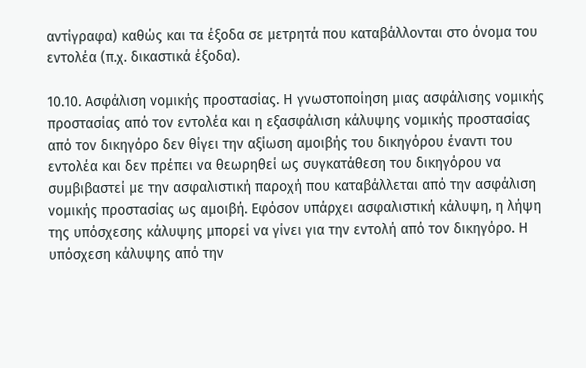αντίγραφα) καθώς και τα έξοδα σε μετρητά που καταβάλλονται στο όνομα του εντολέα (π.χ. δικαστικά έξοδα).

10.10. Ασφάλιση νομικής προστασίας. Η γνωστοποίηση μιας ασφάλισης νομικής προστασίας από τον εντολέα και η εξασφάλιση κάλυψης νομικής προστασίας από τον δικηγόρο δεν θίγει την αξίωση αμοιβής του δικηγόρου έναντι του εντολέα και δεν πρέπει να θεωρηθεί ως συγκατάθεση του δικηγόρου να συμβιβαστεί με την ασφαλιστική παροχή που καταβάλλεται από την ασφάλιση νομικής προστασίας ως αμοιβή. Εφόσον υπάρχει ασφαλιστική κάλυψη, η λήψη της υπόσχεσης κάλυψης μπορεί να γίνει για την εντολή από τον δικηγόρο. Η υπόσχεση κάλυψης από την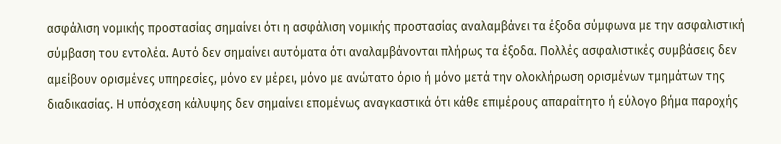ασφάλιση νομικής προστασίας σημαίνει ότι η ασφάλιση νομικής προστασίας αναλαμβάνει τα έξοδα σύμφωνα με την ασφαλιστική σύμβαση του εντολέα. Αυτό δεν σημαίνει αυτόματα ότι αναλαμβάνονται πλήρως τα έξοδα. Πολλές ασφαλιστικές συμβάσεις δεν αμείβουν ορισμένες υπηρεσίες, μόνο εν μέρει, μόνο με ανώτατο όριο ή μόνο μετά την ολοκλήρωση ορισμένων τμημάτων της διαδικασίας. Η υπόσχεση κάλυψης δεν σημαίνει επομένως αναγκαστικά ότι κάθε επιμέρους απαραίτητο ή εύλογο βήμα παροχής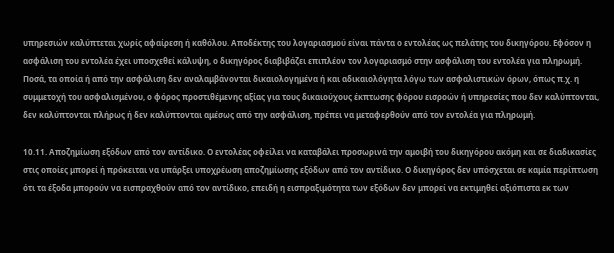υπηρεσιών καλύπτεται χωρίς αφαίρεση ή καθόλου. Αποδέκτης του λογαριασμού είναι πάντα ο εντολέας ως πελάτης του δικηγόρου. Εφόσον η ασφάλιση του εντολέα έχει υποσχεθεί κάλυψη, ο δικηγόρος διαβιβάζει επιπλέον τον λογαριασμό στην ασφάλιση του εντολέα για πληρωμή. Ποσά, τα οποία ή από την ασφάλιση δεν αναλαμβάνονται δικαιολογημένα ή και αδικαιολόγητα λόγω των ασφαλιστικών όρων, όπως π.χ. η συμμετοχή του ασφαλισμένου, ο φόρος προστιθέμενης αξίας για τους δικαιούχους έκπτωσης φόρου εισροών ή υπηρεσίες που δεν καλύπτονται, δεν καλύπτονται πλήρως ή δεν καλύπτονται αμέσως από την ασφάλιση, πρέπει να μεταφερθούν από τον εντολέα για πληρωμή.

10.11. Αποζημίωση εξόδων από τον αντίδικο. Ο εντολέας οφείλει να καταβάλει προσωρινά την αμοιβή του δικηγόρου ακόμη και σε διαδικασίες στις οποίες μπορεί ή πρόκειται να υπάρξει υποχρέωση αποζημίωσης εξόδων από τον αντίδικο. Ο δικηγόρος δεν υπόσχεται σε καμία περίπτωση ότι τα έξοδα μπορούν να εισπραχθούν από τον αντίδικο, επειδή η εισπραξιμότητα των εξόδων δεν μπορεί να εκτιμηθεί αξιόπιστα εκ των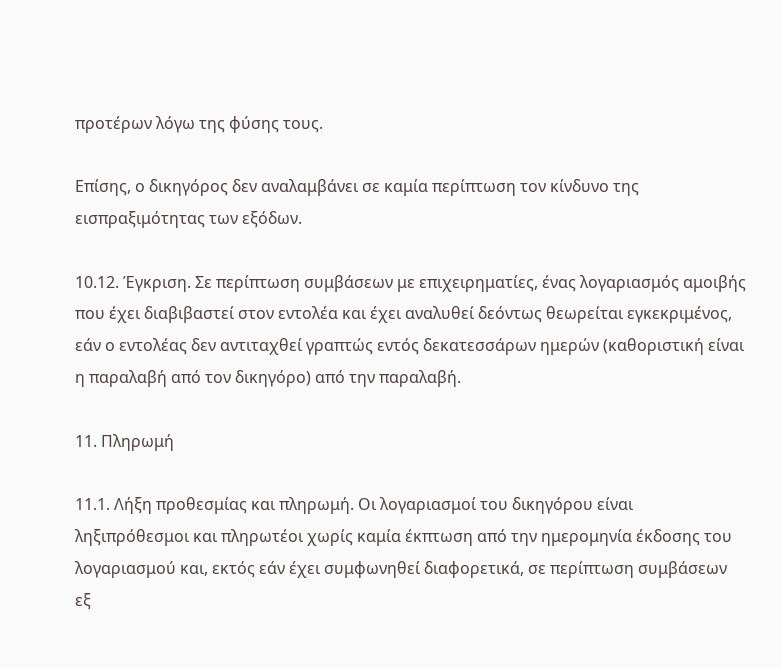προτέρων λόγω της φύσης τους.

Επίσης, ο δικηγόρος δεν αναλαμβάνει σε καμία περίπτωση τον κίνδυνο της εισπραξιμότητας των εξόδων.

10.12. Έγκριση. Σε περίπτωση συμβάσεων με επιχειρηματίες, ένας λογαριασμός αμοιβής που έχει διαβιβαστεί στον εντολέα και έχει αναλυθεί δεόντως θεωρείται εγκεκριμένος, εάν ο εντολέας δεν αντιταχθεί γραπτώς εντός δεκατεσσάρων ημερών (καθοριστική είναι η παραλαβή από τον δικηγόρο) από την παραλαβή.

11. Πληρωμή

11.1. Λήξη προθεσμίας και πληρωμή. Οι λογαριασμοί του δικηγόρου είναι ληξιπρόθεσμοι και πληρωτέοι χωρίς καμία έκπτωση από την ημερομηνία έκδοσης του λογαριασμού και, εκτός εάν έχει συμφωνηθεί διαφορετικά, σε περίπτωση συμβάσεων εξ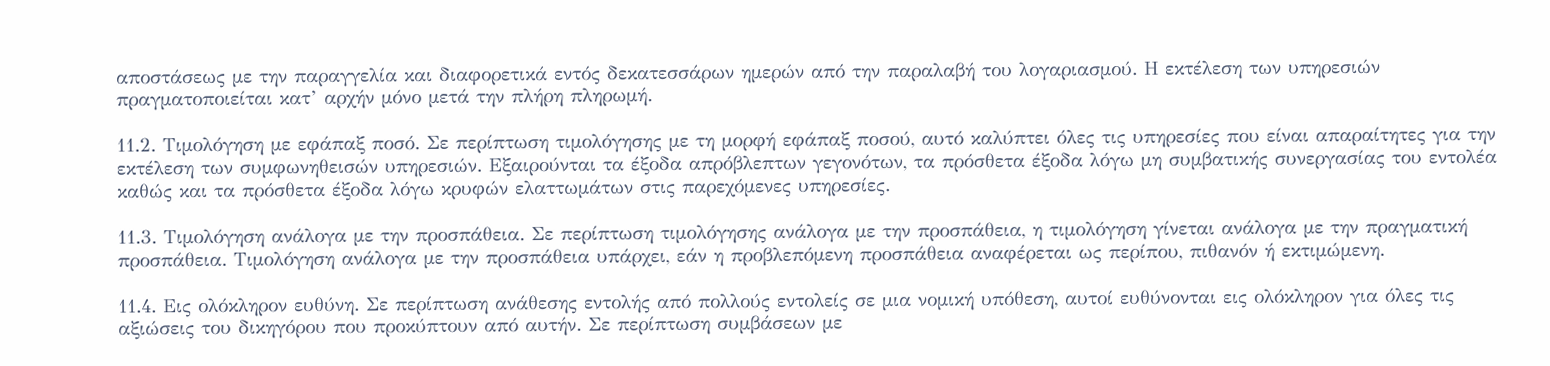αποστάσεως με την παραγγελία και διαφορετικά εντός δεκατεσσάρων ημερών από την παραλαβή του λογαριασμού. Η εκτέλεση των υπηρεσιών πραγματοποιείται κατ’ αρχήν μόνο μετά την πλήρη πληρωμή.

11.2. Τιμολόγηση με εφάπαξ ποσό. Σε περίπτωση τιμολόγησης με τη μορφή εφάπαξ ποσού, αυτό καλύπτει όλες τις υπηρεσίες που είναι απαραίτητες για την εκτέλεση των συμφωνηθεισών υπηρεσιών. Εξαιρούνται τα έξοδα απρόβλεπτων γεγονότων, τα πρόσθετα έξοδα λόγω μη συμβατικής συνεργασίας του εντολέα καθώς και τα πρόσθετα έξοδα λόγω κρυφών ελαττωμάτων στις παρεχόμενες υπηρεσίες.

11.3. Τιμολόγηση ανάλογα με την προσπάθεια. Σε περίπτωση τιμολόγησης ανάλογα με την προσπάθεια, η τιμολόγηση γίνεται ανάλογα με την πραγματική προσπάθεια. Τιμολόγηση ανάλογα με την προσπάθεια υπάρχει, εάν η προβλεπόμενη προσπάθεια αναφέρεται ως περίπου, πιθανόν ή εκτιμώμενη.

11.4. Εις ολόκληρον ευθύνη. Σε περίπτωση ανάθεσης εντολής από πολλούς εντολείς σε μια νομική υπόθεση, αυτοί ευθύνονται εις ολόκληρον για όλες τις αξιώσεις του δικηγόρου που προκύπτουν από αυτήν. Σε περίπτωση συμβάσεων με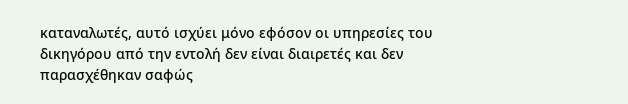καταναλωτές, αυτό ισχύει μόνο εφόσον οι υπηρεσίες του δικηγόρου από την εντολή δεν είναι διαιρετές και δεν παρασχέθηκαν σαφώς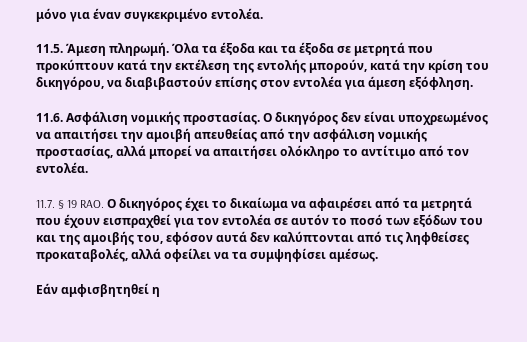μόνο για έναν συγκεκριμένο εντολέα.

11.5. Άμεση πληρωμή. Όλα τα έξοδα και τα έξοδα σε μετρητά που προκύπτουν κατά την εκτέλεση της εντολής μπορούν, κατά την κρίση του δικηγόρου, να διαβιβαστούν επίσης στον εντολέα για άμεση εξόφληση.

11.6. Ασφάλιση νομικής προστασίας. Ο δικηγόρος δεν είναι υποχρεωμένος να απαιτήσει την αμοιβή απευθείας από την ασφάλιση νομικής προστασίας, αλλά μπορεί να απαιτήσει ολόκληρο το αντίτιμο από τον εντολέα.

11.7. § 19 RAO. Ο δικηγόρος έχει το δικαίωμα να αφαιρέσει από τα μετρητά που έχουν εισπραχθεί για τον εντολέα σε αυτόν το ποσό των εξόδων του και της αμοιβής του, εφόσον αυτά δεν καλύπτονται από τις ληφθείσες προκαταβολές, αλλά οφείλει να τα συμψηφίσει αμέσως.

Εάν αμφισβητηθεί η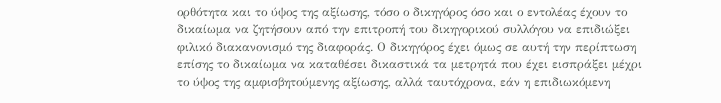ορθότητα και το ύψος της αξίωσης, τόσο ο δικηγόρος όσο και ο εντολέας έχουν το δικαίωμα να ζητήσουν από την επιτροπή του δικηγορικού συλλόγου να επιδιώξει φιλικό διακανονισμό της διαφοράς. Ο δικηγόρος έχει όμως σε αυτή την περίπτωση επίσης το δικαίωμα να καταθέσει δικαστικά τα μετρητά που έχει εισπράξει μέχρι το ύψος της αμφισβητούμενης αξίωσης, αλλά ταυτόχρονα, εάν η επιδιωκόμενη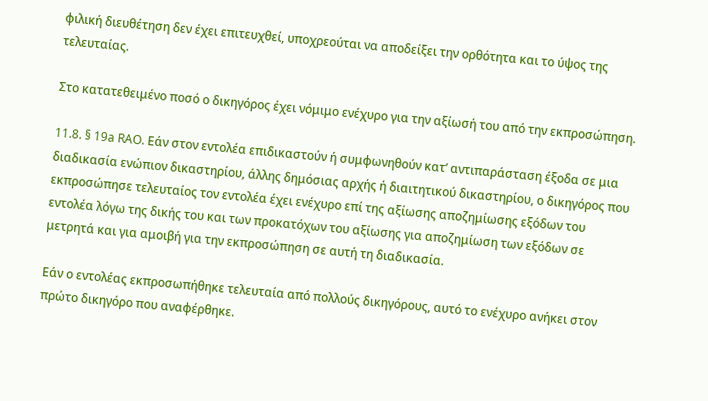φιλική διευθέτηση δεν έχει επιτευχθεί, υποχρεούται να αποδείξει την ορθότητα και το ύψος της τελευταίας.

Στο κατατεθειμένο ποσό ο δικηγόρος έχει νόμιμο ενέχυρο για την αξίωσή του από την εκπροσώπηση.

11.8. § 19a RAO. Εάν στον εντολέα επιδικαστούν ή συμφωνηθούν κατ’ αντιπαράσταση έξοδα σε μια διαδικασία ενώπιον δικαστηρίου, άλλης δημόσιας αρχής ή διαιτητικού δικαστηρίου, ο δικηγόρος που εκπροσώπησε τελευταίος τον εντολέα έχει ενέχυρο επί της αξίωσης αποζημίωσης εξόδων του εντολέα λόγω της δικής του και των προκατόχων του αξίωσης για αποζημίωση των εξόδων σε μετρητά και για αμοιβή για την εκπροσώπηση σε αυτή τη διαδικασία.

Εάν ο εντολέας εκπροσωπήθηκε τελευταία από πολλούς δικηγόρους, αυτό το ενέχυρο ανήκει στον πρώτο δικηγόρο που αναφέρθηκε.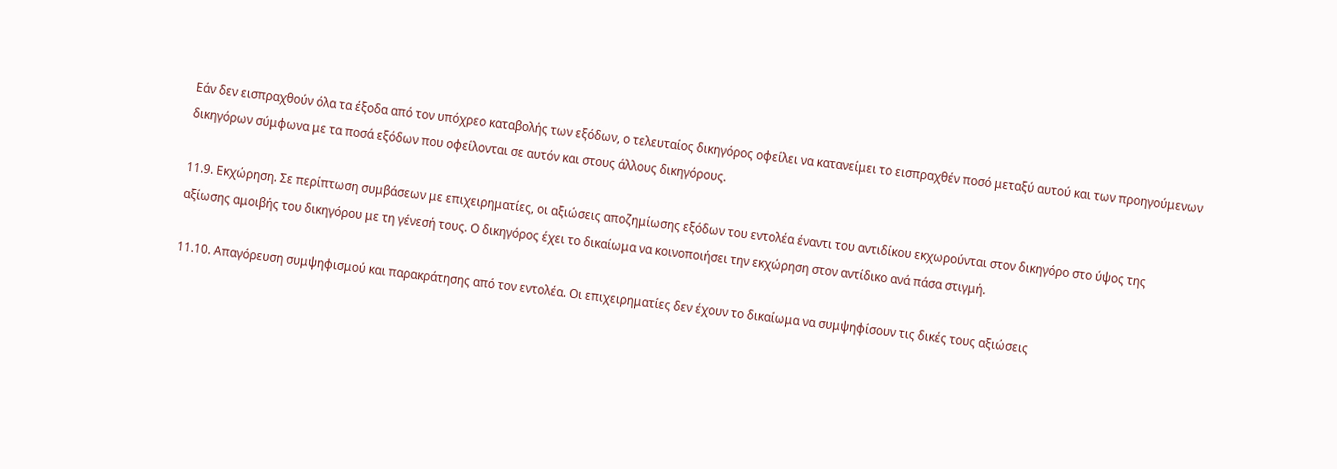Εάν δεν εισπραχθούν όλα τα έξοδα από τον υπόχρεο καταβολής των εξόδων, ο τελευταίος δικηγόρος οφείλει να κατανείμει το εισπραχθέν ποσό μεταξύ αυτού και των προηγούμενων δικηγόρων σύμφωνα με τα ποσά εξόδων που οφείλονται σε αυτόν και στους άλλους δικηγόρους.

11.9. Εκχώρηση. Σε περίπτωση συμβάσεων με επιχειρηματίες, οι αξιώσεις αποζημίωσης εξόδων του εντολέα έναντι του αντιδίκου εκχωρούνται στον δικηγόρο στο ύψος της αξίωσης αμοιβής του δικηγόρου με τη γένεσή τους. Ο δικηγόρος έχει το δικαίωμα να κοινοποιήσει την εκχώρηση στον αντίδικο ανά πάσα στιγμή.

11.10. Απαγόρευση συμψηφισμού και παρακράτησης από τον εντολέα. Οι επιχειρηματίες δεν έχουν το δικαίωμα να συμψηφίσουν τις δικές τους αξιώσεις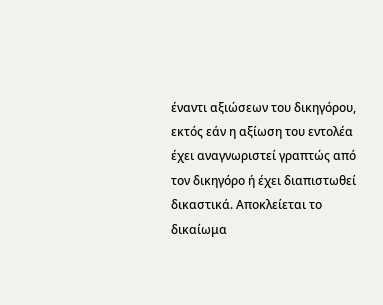έναντι αξιώσεων του δικηγόρου, εκτός εάν η αξίωση του εντολέα έχει αναγνωριστεί γραπτώς από τον δικηγόρο ή έχει διαπιστωθεί δικαστικά. Αποκλείεται το δικαίωμα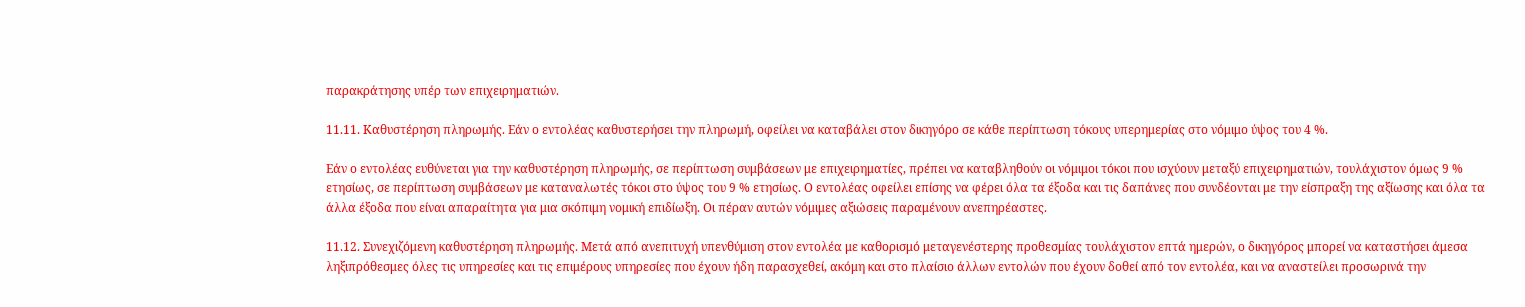παρακράτησης υπέρ των επιχειρηματιών.

11.11. Καθυστέρηση πληρωμής. Εάν ο εντολέας καθυστερήσει την πληρωμή, οφείλει να καταβάλει στον δικηγόρο σε κάθε περίπτωση τόκους υπερημερίας στο νόμιμο ύψος του 4 %.

Εάν ο εντολέας ευθύνεται για την καθυστέρηση πληρωμής, σε περίπτωση συμβάσεων με επιχειρηματίες, πρέπει να καταβληθούν οι νόμιμοι τόκοι που ισχύουν μεταξύ επιχειρηματιών, τουλάχιστον όμως 9 % ετησίως, σε περίπτωση συμβάσεων με καταναλωτές τόκοι στο ύψος του 9 % ετησίως. Ο εντολέας οφείλει επίσης να φέρει όλα τα έξοδα και τις δαπάνες που συνδέονται με την είσπραξη της αξίωσης και όλα τα άλλα έξοδα που είναι απαραίτητα για μια σκόπιμη νομική επιδίωξη. Οι πέραν αυτών νόμιμες αξιώσεις παραμένουν ανεπηρέαστες.

11.12. Συνεχιζόμενη καθυστέρηση πληρωμής. Μετά από ανεπιτυχή υπενθύμιση στον εντολέα με καθορισμό μεταγενέστερης προθεσμίας τουλάχιστον επτά ημερών, ο δικηγόρος μπορεί να καταστήσει άμεσα ληξιπρόθεσμες όλες τις υπηρεσίες και τις επιμέρους υπηρεσίες που έχουν ήδη παρασχεθεί, ακόμη και στο πλαίσιο άλλων εντολών που έχουν δοθεί από τον εντολέα, και να αναστείλει προσωρινά την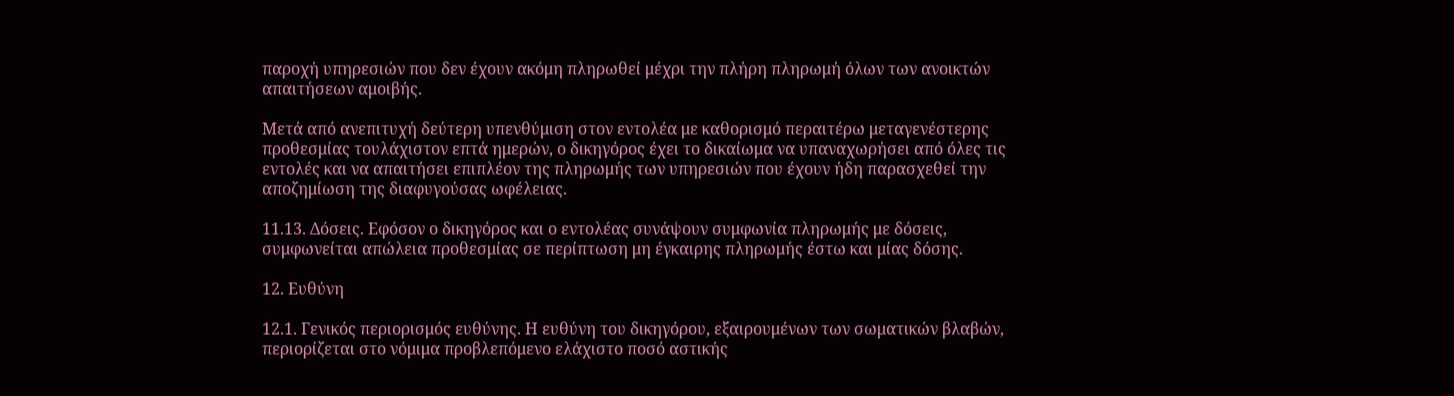παροχή υπηρεσιών που δεν έχουν ακόμη πληρωθεί μέχρι την πλήρη πληρωμή όλων των ανοικτών απαιτήσεων αμοιβής.

Μετά από ανεπιτυχή δεύτερη υπενθύμιση στον εντολέα με καθορισμό περαιτέρω μεταγενέστερης προθεσμίας τουλάχιστον επτά ημερών, ο δικηγόρος έχει το δικαίωμα να υπαναχωρήσει από όλες τις εντολές και να απαιτήσει επιπλέον της πληρωμής των υπηρεσιών που έχουν ήδη παρασχεθεί την αποζημίωση της διαφυγούσας ωφέλειας.

11.13. Δόσεις. Εφόσον ο δικηγόρος και ο εντολέας συνάψουν συμφωνία πληρωμής με δόσεις, συμφωνείται απώλεια προθεσμίας σε περίπτωση μη έγκαιρης πληρωμής έστω και μίας δόσης.

12. Ευθύνη

12.1. Γενικός περιορισμός ευθύνης. Η ευθύνη του δικηγόρου, εξαιρουμένων των σωματικών βλαβών, περιορίζεται στο νόμιμα προβλεπόμενο ελάχιστο ποσό αστικής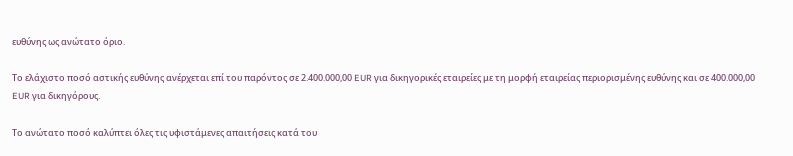ευθύνης ως ανώτατο όριο.

Το ελάχιστο ποσό αστικής ευθύνης ανέρχεται επί του παρόντος σε 2.400.000,00 EUR για δικηγορικές εταιρείες με τη μορφή εταιρείας περιορισμένης ευθύνης και σε 400.000,00 EUR για δικηγόρους.

Το ανώτατο ποσό καλύπτει όλες τις υφιστάμενες απαιτήσεις κατά του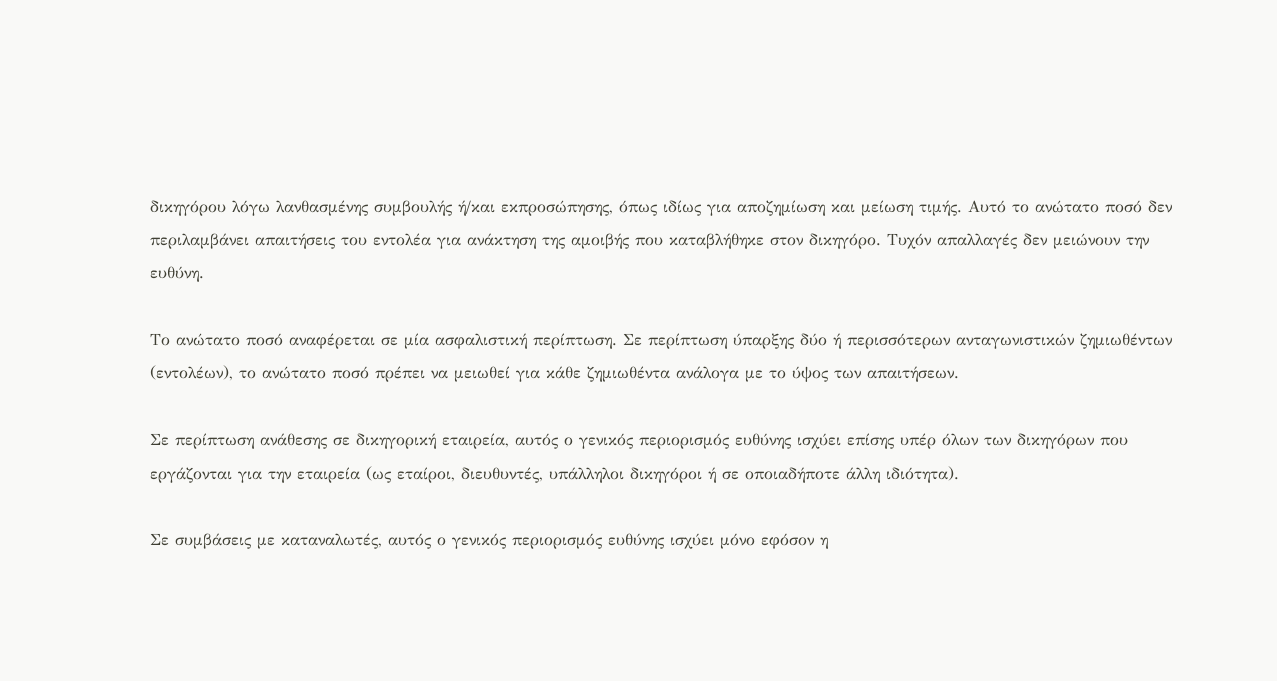δικηγόρου λόγω λανθασμένης συμβουλής ή/και εκπροσώπησης, όπως ιδίως για αποζημίωση και μείωση τιμής. Αυτό το ανώτατο ποσό δεν περιλαμβάνει απαιτήσεις του εντολέα για ανάκτηση της αμοιβής που καταβλήθηκε στον δικηγόρο. Τυχόν απαλλαγές δεν μειώνουν την ευθύνη.

Το ανώτατο ποσό αναφέρεται σε μία ασφαλιστική περίπτωση. Σε περίπτωση ύπαρξης δύο ή περισσότερων ανταγωνιστικών ζημιωθέντων (εντολέων), το ανώτατο ποσό πρέπει να μειωθεί για κάθε ζημιωθέντα ανάλογα με το ύψος των απαιτήσεων.

Σε περίπτωση ανάθεσης σε δικηγορική εταιρεία, αυτός ο γενικός περιορισμός ευθύνης ισχύει επίσης υπέρ όλων των δικηγόρων που εργάζονται για την εταιρεία (ως εταίροι, διευθυντές, υπάλληλοι δικηγόροι ή σε οποιαδήποτε άλλη ιδιότητα).

Σε συμβάσεις με καταναλωτές, αυτός ο γενικός περιορισμός ευθύνης ισχύει μόνο εφόσον η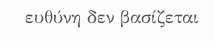ευθύνη δεν βασίζεται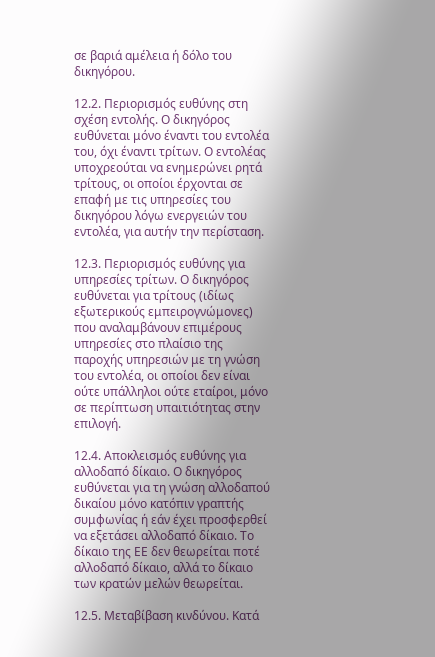σε βαριά αμέλεια ή δόλο του δικηγόρου.

12.2. Περιορισμός ευθύνης στη σχέση εντολής. Ο δικηγόρος ευθύνεται μόνο έναντι του εντολέα του, όχι έναντι τρίτων. Ο εντολέας υποχρεούται να ενημερώνει ρητά τρίτους, οι οποίοι έρχονται σε επαφή με τις υπηρεσίες του δικηγόρου λόγω ενεργειών του εντολέα, για αυτήν την περίσταση.

12.3. Περιορισμός ευθύνης για υπηρεσίες τρίτων. Ο δικηγόρος ευθύνεται για τρίτους (ιδίως εξωτερικούς εμπειρογνώμονες) που αναλαμβάνουν επιμέρους υπηρεσίες στο πλαίσιο της παροχής υπηρεσιών με τη γνώση του εντολέα, οι οποίοι δεν είναι ούτε υπάλληλοι ούτε εταίροι, μόνο σε περίπτωση υπαιτιότητας στην επιλογή.

12.4. Αποκλεισμός ευθύνης για αλλοδαπό δίκαιο. Ο δικηγόρος ευθύνεται για τη γνώση αλλοδαπού δικαίου μόνο κατόπιν γραπτής συμφωνίας ή εάν έχει προσφερθεί να εξετάσει αλλοδαπό δίκαιο. Το δίκαιο της ΕΕ δεν θεωρείται ποτέ αλλοδαπό δίκαιο, αλλά το δίκαιο των κρατών μελών θεωρείται.

12.5. Μεταβίβαση κινδύνου. Κατά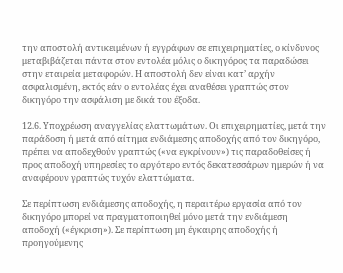την αποστολή αντικειμένων ή εγγράφων σε επιχειρηματίες, ο κίνδυνος μεταβιβάζεται πάντα στον εντολέα μόλις ο δικηγόρος τα παραδώσει στην εταιρεία μεταφορών. Η αποστολή δεν είναι κατ’ αρχήν ασφαλισμένη, εκτός εάν ο εντολέας έχει αναθέσει γραπτώς στον δικηγόρο την ασφάλιση με δικά του έξοδα.

12.6. Υποχρέωση αναγγελίας ελαττωμάτων. Οι επιχειρηματίες, μετά την παράδοση ή μετά από αίτημα ενδιάμεσης αποδοχής από τον δικηγόρο, πρέπει να αποδεχθούν γραπτώς («να εγκρίνουν») τις παραδοθείσες ή προς αποδοχή υπηρεσίες το αργότερο εντός δεκατεσσάρων ημερών ή να αναφέρουν γραπτώς τυχόν ελαττώματα.

Σε περίπτωση ενδιάμεσης αποδοχής, η περαιτέρω εργασία από τον δικηγόρο μπορεί να πραγματοποιηθεί μόνο μετά την ενδιάμεση αποδοχή («έγκριση»). Σε περίπτωση μη έγκαιρης αποδοχής ή προηγούμενης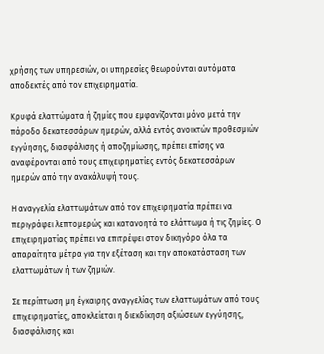χρήσης των υπηρεσιών, οι υπηρεσίες θεωρούνται αυτόματα αποδεκτές από τον επιχειρηματία.

Κρυφά ελαττώματα ή ζημίες που εμφανίζονται μόνο μετά την πάροδο δεκατεσσάρων ημερών, αλλά εντός ανοικτών προθεσμιών εγγύησης, διασφάλισης ή αποζημίωσης, πρέπει επίσης να αναφέρονται από τους επιχειρηματίες εντός δεκατεσσάρων ημερών από την ανακάλυψή τους.

Η αναγγελία ελαττωμάτων από τον επιχειρηματία πρέπει να περιγράφει λεπτομερώς και κατανοητά το ελάττωμα ή τις ζημίες. Ο επιχειρηματίας πρέπει να επιτρέψει στον δικηγόρο όλα τα απαραίτητα μέτρα για την εξέταση και την αποκατάσταση των ελαττωμάτων ή των ζημιών.

Σε περίπτωση μη έγκαιρης αναγγελίας των ελαττωμάτων από τους επιχειρηματίες, αποκλείεται η διεκδίκηση αξιώσεων εγγύησης, διασφάλισης και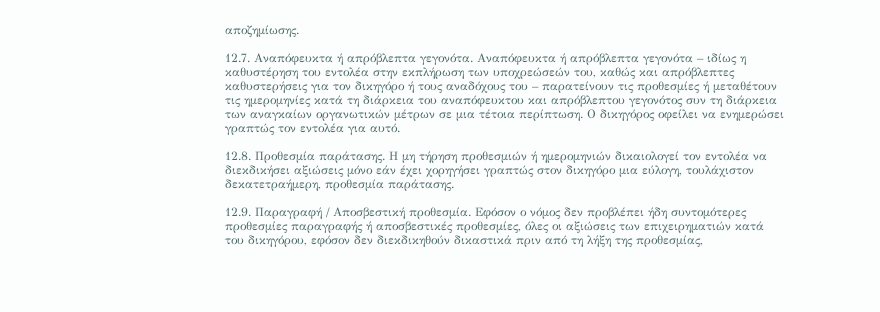αποζημίωσης.

12.7. Αναπόφευκτα ή απρόβλεπτα γεγονότα. Αναπόφευκτα ή απρόβλεπτα γεγονότα – ιδίως η καθυστέρηση του εντολέα στην εκπλήρωση των υποχρεώσεών του, καθώς και απρόβλεπτες καθυστερήσεις για τον δικηγόρο ή τους αναδόχους του – παρατείνουν τις προθεσμίες ή μεταθέτουν τις ημερομηνίες κατά τη διάρκεια του αναπόφευκτου και απρόβλεπτου γεγονότος συν τη διάρκεια των αναγκαίων οργανωτικών μέτρων σε μια τέτοια περίπτωση. Ο δικηγόρος οφείλει να ενημερώσει γραπτώς τον εντολέα για αυτό.

12.8. Προθεσμία παράτασης. Η μη τήρηση προθεσμιών ή ημερομηνιών δικαιολογεί τον εντολέα να διεκδικήσει αξιώσεις μόνο εάν έχει χορηγήσει γραπτώς στον δικηγόρο μια εύλογη, τουλάχιστον δεκατετραήμερη, προθεσμία παράτασης.

12.9. Παραγραφή / Αποσβεστική προθεσμία. Εφόσον ο νόμος δεν προβλέπει ήδη συντομότερες προθεσμίες παραγραφής ή αποσβεστικές προθεσμίες, όλες οι αξιώσεις των επιχειρηματιών κατά του δικηγόρου, εφόσον δεν διεκδικηθούν δικαστικά πριν από τη λήξη της προθεσμίας,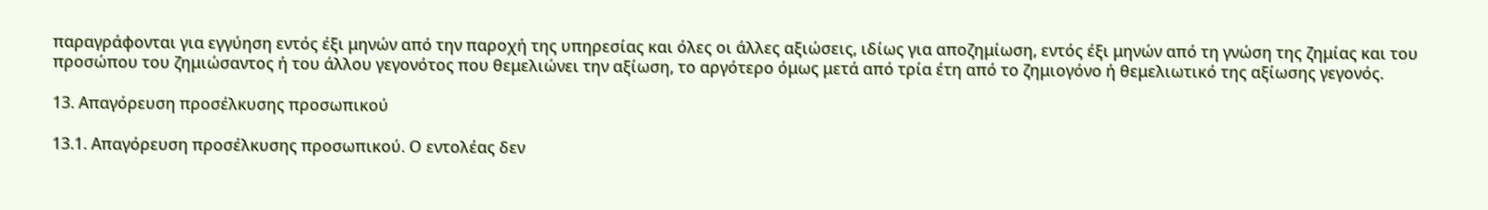παραγράφονται για εγγύηση εντός έξι μηνών από την παροχή της υπηρεσίας και όλες οι άλλες αξιώσεις, ιδίως για αποζημίωση, εντός έξι μηνών από τη γνώση της ζημίας και του προσώπου του ζημιώσαντος ή του άλλου γεγονότος που θεμελιώνει την αξίωση, το αργότερο όμως μετά από τρία έτη από το ζημιογόνο ή θεμελιωτικό της αξίωσης γεγονός.

13. Απαγόρευση προσέλκυσης προσωπικού

13.1. Απαγόρευση προσέλκυσης προσωπικού. Ο εντολέας δεν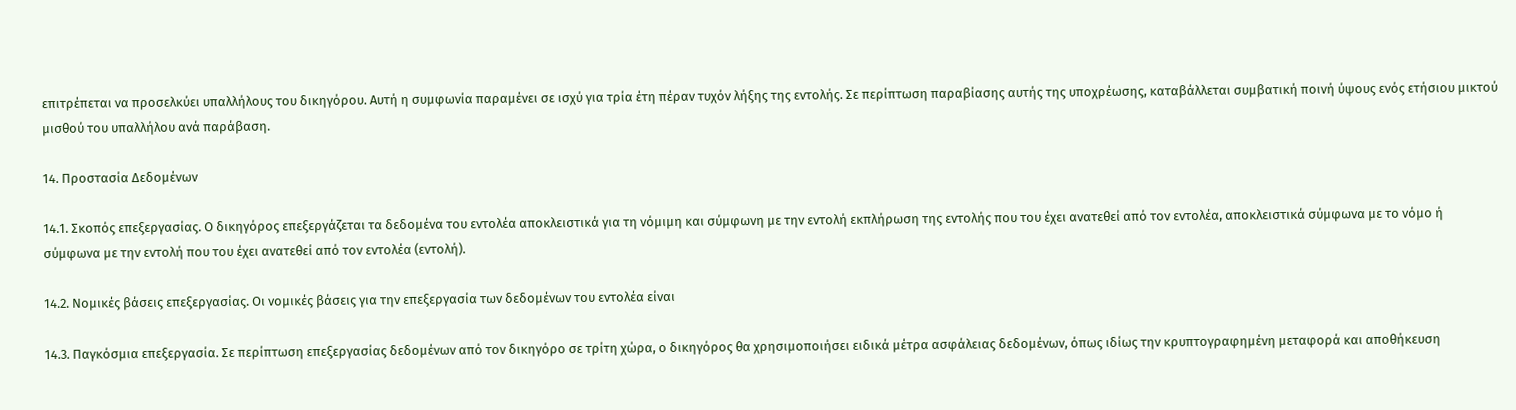επιτρέπεται να προσελκύει υπαλλήλους του δικηγόρου. Αυτή η συμφωνία παραμένει σε ισχύ για τρία έτη πέραν τυχόν λήξης της εντολής. Σε περίπτωση παραβίασης αυτής της υποχρέωσης, καταβάλλεται συμβατική ποινή ύψους ενός ετήσιου μικτού μισθού του υπαλλήλου ανά παράβαση.

14. Προστασία Δεδομένων

14.1. Σκοπός επεξεργασίας. Ο δικηγόρος επεξεργάζεται τα δεδομένα του εντολέα αποκλειστικά για τη νόμιμη και σύμφωνη με την εντολή εκπλήρωση της εντολής που του έχει ανατεθεί από τον εντολέα, αποκλειστικά σύμφωνα με το νόμο ή σύμφωνα με την εντολή που του έχει ανατεθεί από τον εντολέα (εντολή).

14.2. Νομικές βάσεις επεξεργασίας. Οι νομικές βάσεις για την επεξεργασία των δεδομένων του εντολέα είναι

14.3. Παγκόσμια επεξεργασία. Σε περίπτωση επεξεργασίας δεδομένων από τον δικηγόρο σε τρίτη χώρα, ο δικηγόρος θα χρησιμοποιήσει ειδικά μέτρα ασφάλειας δεδομένων, όπως ιδίως την κρυπτογραφημένη μεταφορά και αποθήκευση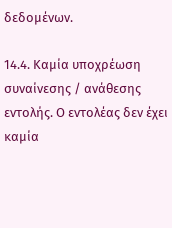δεδομένων.

14.4. Καμία υποχρέωση συναίνεσης / ανάθεσης εντολής. Ο εντολέας δεν έχει καμία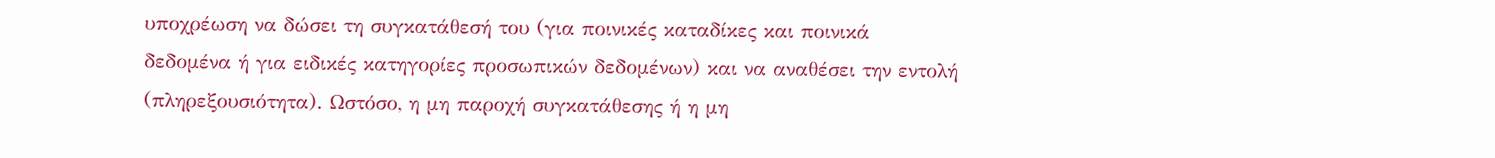υποχρέωση να δώσει τη συγκατάθεσή του (για ποινικές καταδίκες και ποινικά δεδομένα ή για ειδικές κατηγορίες προσωπικών δεδομένων) και να αναθέσει την εντολή (πληρεξουσιότητα). Ωστόσο, η μη παροχή συγκατάθεσης ή η μη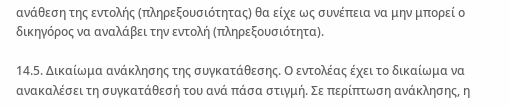ανάθεση της εντολής (πληρεξουσιότητας) θα είχε ως συνέπεια να μην μπορεί ο δικηγόρος να αναλάβει την εντολή (πληρεξουσιότητα).

14.5. Δικαίωμα ανάκλησης της συγκατάθεσης. Ο εντολέας έχει το δικαίωμα να ανακαλέσει τη συγκατάθεσή του ανά πάσα στιγμή. Σε περίπτωση ανάκλησης, η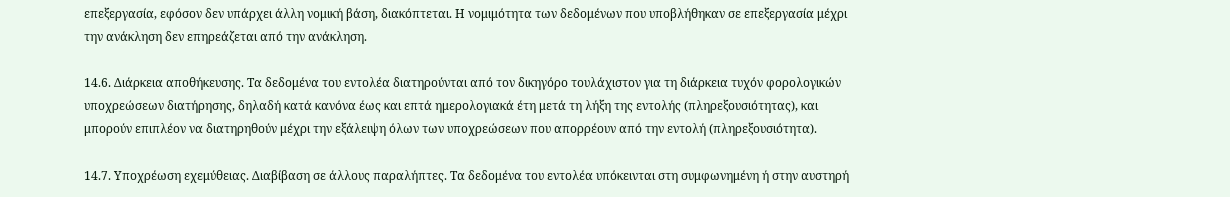επεξεργασία, εφόσον δεν υπάρχει άλλη νομική βάση, διακόπτεται. Η νομιμότητα των δεδομένων που υποβλήθηκαν σε επεξεργασία μέχρι την ανάκληση δεν επηρεάζεται από την ανάκληση.

14.6. Διάρκεια αποθήκευσης. Τα δεδομένα του εντολέα διατηρούνται από τον δικηγόρο τουλάχιστον για τη διάρκεια τυχόν φορολογικών υποχρεώσεων διατήρησης, δηλαδή κατά κανόνα έως και επτά ημερολογιακά έτη μετά τη λήξη της εντολής (πληρεξουσιότητας), και μπορούν επιπλέον να διατηρηθούν μέχρι την εξάλειψη όλων των υποχρεώσεων που απορρέουν από την εντολή (πληρεξουσιότητα).

14.7. Υποχρέωση εχεμύθειας. Διαβίβαση σε άλλους παραλήπτες. Τα δεδομένα του εντολέα υπόκεινται στη συμφωνημένη ή στην αυστηρή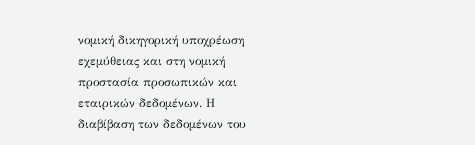νομική δικηγορική υποχρέωση εχεμύθειας και στη νομική προστασία προσωπικών και εταιρικών δεδομένων. Η διαβίβαση των δεδομένων του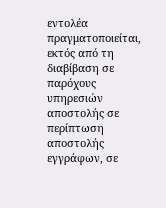εντολέα πραγματοποιείται, εκτός από τη διαβίβαση σε παρόχους υπηρεσιών αποστολής σε περίπτωση αποστολής εγγράφων, σε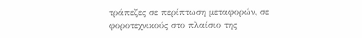τράπεζες σε περίπτωση μεταφορών, σε φοροτεχνικούς στο πλαίσιο της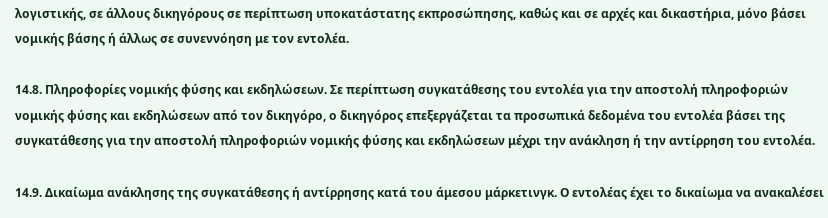λογιστικής, σε άλλους δικηγόρους σε περίπτωση υποκατάστατης εκπροσώπησης, καθώς και σε αρχές και δικαστήρια, μόνο βάσει νομικής βάσης ή άλλως σε συνεννόηση με τον εντολέα.

14.8. Πληροφορίες νομικής φύσης και εκδηλώσεων. Σε περίπτωση συγκατάθεσης του εντολέα για την αποστολή πληροφοριών νομικής φύσης και εκδηλώσεων από τον δικηγόρο, ο δικηγόρος επεξεργάζεται τα προσωπικά δεδομένα του εντολέα βάσει της συγκατάθεσης για την αποστολή πληροφοριών νομικής φύσης και εκδηλώσεων μέχρι την ανάκληση ή την αντίρρηση του εντολέα.

14.9. Δικαίωμα ανάκλησης της συγκατάθεσης ή αντίρρησης κατά του άμεσου μάρκετινγκ. Ο εντολέας έχει το δικαίωμα να ανακαλέσει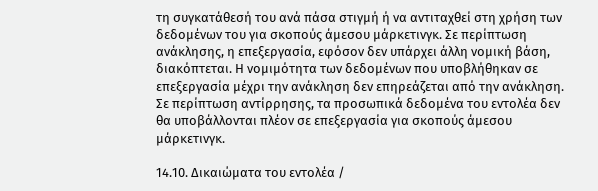τη συγκατάθεσή του ανά πάσα στιγμή ή να αντιταχθεί στη χρήση των δεδομένων του για σκοπούς άμεσου μάρκετινγκ. Σε περίπτωση ανάκλησης, η επεξεργασία, εφόσον δεν υπάρχει άλλη νομική βάση, διακόπτεται. Η νομιμότητα των δεδομένων που υποβλήθηκαν σε επεξεργασία μέχρι την ανάκληση δεν επηρεάζεται από την ανάκληση. Σε περίπτωση αντίρρησης, τα προσωπικά δεδομένα του εντολέα δεν θα υποβάλλονται πλέον σε επεξεργασία για σκοπούς άμεσου μάρκετινγκ.

14.10. Δικαιώματα του εντολέα /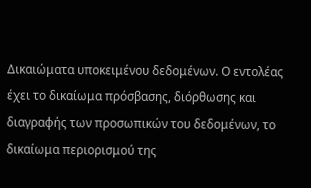Δικαιώματα υποκειμένου δεδομένων. Ο εντολέας έχει το δικαίωμα πρόσβασης, διόρθωσης και διαγραφής των προσωπικών του δεδομένων, το δικαίωμα περιορισμού της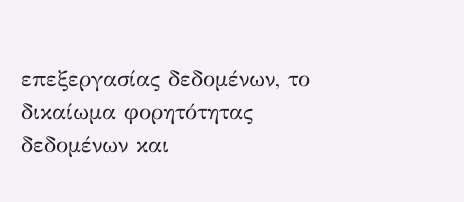επεξεργασίας δεδομένων, το δικαίωμα φορητότητας δεδομένων και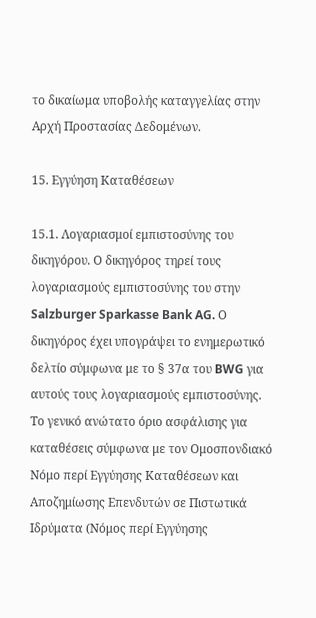το δικαίωμα υποβολής καταγγελίας στην Αρχή Προστασίας Δεδομένων.

15. Εγγύηση Καταθέσεων

15.1. Λογαριασμοί εμπιστοσύνης του δικηγόρου. Ο δικηγόρος τηρεί τους λογαριασμούς εμπιστοσύνης του στην Salzburger Sparkasse Bank AG. Ο δικηγόρος έχει υπογράψει το ενημερωτικό δελτίο σύμφωνα με το § 37α του BWG για αυτούς τους λογαριασμούς εμπιστοσύνης. Το γενικό ανώτατο όριο ασφάλισης για καταθέσεις σύμφωνα με τον Ομοσπονδιακό Νόμο περί Εγγύησης Καταθέσεων και Αποζημίωσης Επενδυτών σε Πιστωτικά Ιδρύματα (Νόμος περί Εγγύησης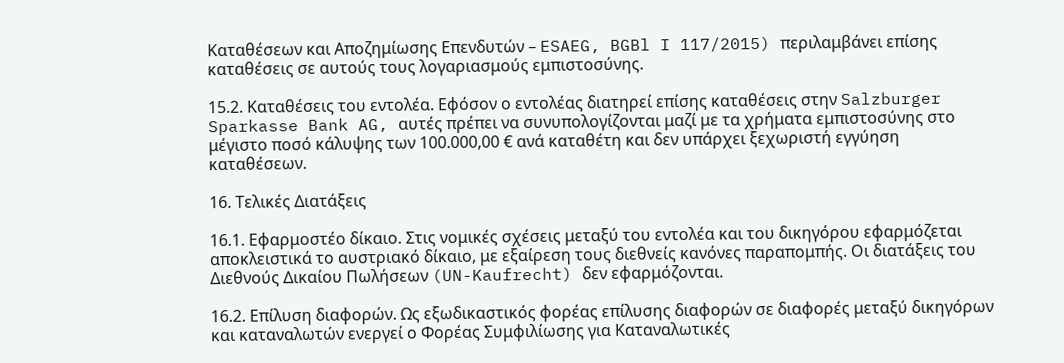Καταθέσεων και Αποζημίωσης Επενδυτών – ESAEG, BGBl I 117/2015) περιλαμβάνει επίσης καταθέσεις σε αυτούς τους λογαριασμούς εμπιστοσύνης.

15.2. Καταθέσεις του εντολέα. Εφόσον ο εντολέας διατηρεί επίσης καταθέσεις στην Salzburger Sparkasse Bank AG, αυτές πρέπει να συνυπολογίζονται μαζί με τα χρήματα εμπιστοσύνης στο μέγιστο ποσό κάλυψης των 100.000,00 € ανά καταθέτη και δεν υπάρχει ξεχωριστή εγγύηση καταθέσεων.

16. Τελικές Διατάξεις

16.1. Εφαρμοστέο δίκαιο. Στις νομικές σχέσεις μεταξύ του εντολέα και του δικηγόρου εφαρμόζεται αποκλειστικά το αυστριακό δίκαιο, με εξαίρεση τους διεθνείς κανόνες παραπομπής. Οι διατάξεις του Διεθνούς Δικαίου Πωλήσεων (UN-Kaufrecht) δεν εφαρμόζονται.

16.2. Επίλυση διαφορών. Ως εξωδικαστικός φορέας επίλυσης διαφορών σε διαφορές μεταξύ δικηγόρων και καταναλωτών ενεργεί ο Φορέας Συμφιλίωσης για Καταναλωτικές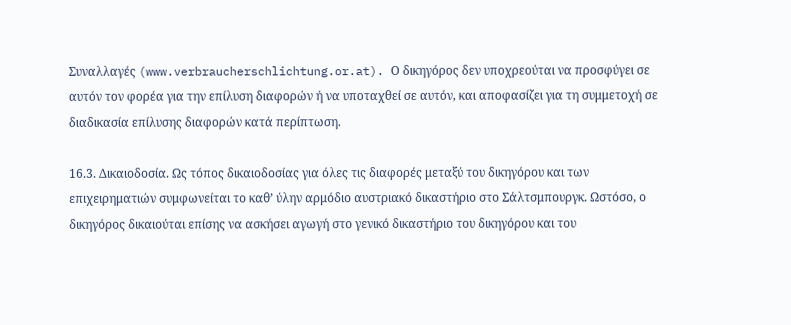Συναλλαγές (www.verbraucherschlichtung.or.at). Ο δικηγόρος δεν υποχρεούται να προσφύγει σε αυτόν τον φορέα για την επίλυση διαφορών ή να υποταχθεί σε αυτόν, και αποφασίζει για τη συμμετοχή σε διαδικασία επίλυσης διαφορών κατά περίπτωση.

16.3. Δικαιοδοσία. Ως τόπος δικαιοδοσίας για όλες τις διαφορές μεταξύ του δικηγόρου και των επιχειρηματιών συμφωνείται το καθ’ ύλην αρμόδιο αυστριακό δικαστήριο στο Σάλτσμπουργκ. Ωστόσο, ο δικηγόρος δικαιούται επίσης να ασκήσει αγωγή στο γενικό δικαστήριο του δικηγόρου και του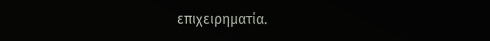επιχειρηματία.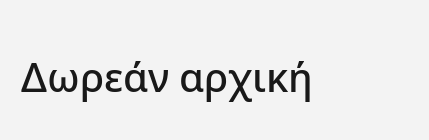Δωρεάν αρχική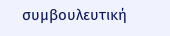συμβουλευτική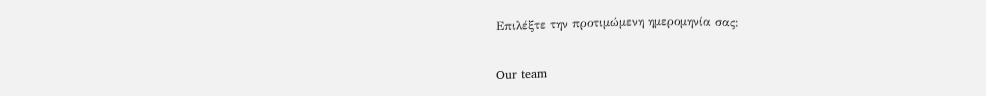Επιλέξτε την προτιμώμενη ημερομηνία σας:

Our team